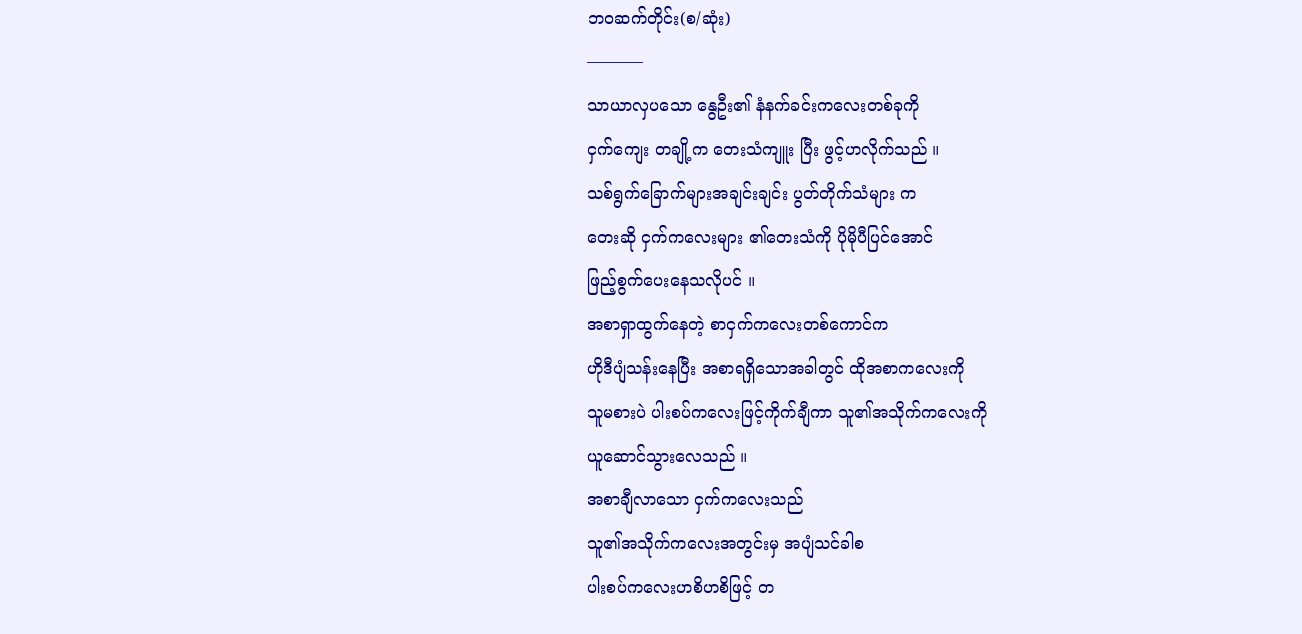ဘ၀ဆက်တိုင်း(စ/ဆုံး)
———–
သာယာလှပသော နွေဦး၏ နံနက်ခင်းကလေးတစ်ခုကို
ငှက်ကျေး တချို့က တေးသံကျူး ပြီး ဖွင့်ဟလိုက်သည် ။
သစ်ရွက်ခြောက်များအချင်းချင်း ပွတ်တိုက်သံများ က
တေးဆို ငှက်ကလေးများ ၏တေးသံကို ပိုမိုပီပြင်အောင်
ဖြည့်စွက်ပေးနေသလိုပင် ။
အစာရှာထွက်နေတဲ့ စာငှက်ကလေးတစ်ကောင်က
ဟိုဒီပျံသန်းနေပြီး အစာရရှိသောအခါတွင် ထိုအစာကလေးကို
သူမစားပဲ ပါးစပ်ကလေးဖြင့်ကိုက်ချီကာ သူ၏အသိုက်ကလေးကို
ယူဆောင်သွားလေသည် ။
အစာချီလာသော ငှက်ကလေးသည်
သူ၏အသိုက်ကလေးအတွင်းမှ အပျံသင်ခါစ
ပါးစပ်ကလေးဟစိဟစိဖြင့် တ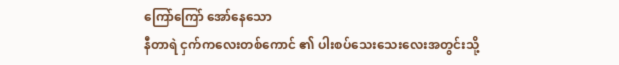ကြော်ကြော် အော်နေသော
နီတာရဲ ငှက်ကလေးတစ်ကောင် ၏ ပါးစပ်သေးသေးလေးအတွင်းသို့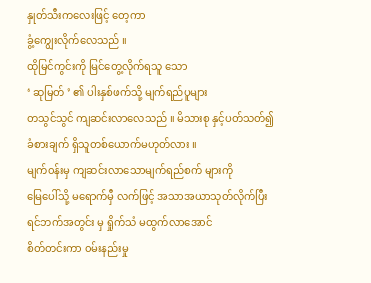နှုတ်သီးကလေးဖြင့် တေ့ကာ
ခွံ့ကျွေးလိုက်လေသည် ။
ထိုမြင်ကွင်းကို မြင်တွေ့လိုက်ရသူ သော
‘ ဆုမြတ် ’ ၏ ပါးနှစ်ဖက်သို့ မျက်ရည်ပူများ
တသွင်သွင် ကျဆင်းလာလေသည် ။ မိသားစု နှင့်ပတ်သတ်၍
ခံစားချက် ရှိသူတစ်ယောက်မဟုတ်လား ။
မျက်၀န်းမှ ကျဆင်းလာသောမျက်ရည်စက် များကို
မြေပေါ်သို့ မရောက်မှီ လက်ဖြင့် အသာအယာသုတ်လိုက်ပြီး
ရင်ဘက်အတွင်း မှ ရှိုက်သံ မထွက်လာအောင်
စိတ်တင်းကာ ၀မ်းနည်းမှု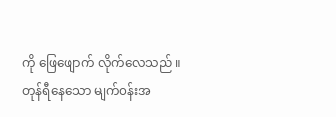ကို ဖြေဖျောက် လိုက်လေသည် ။
တုန်ရီနေသော မျက်၀န်းအ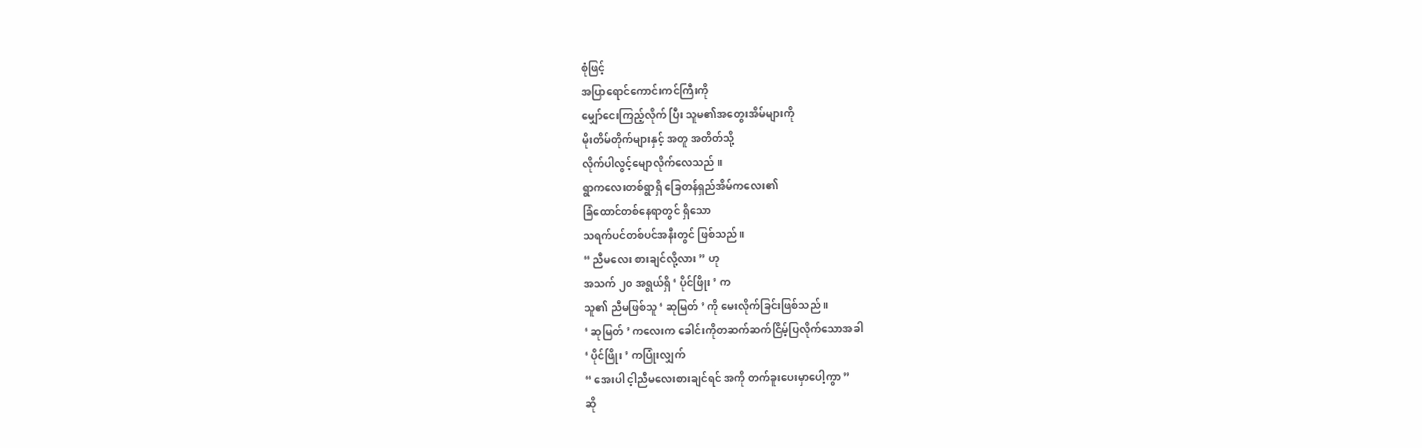စုံဖြင့်
အပြာရောင်ကောင်းကင်ကြီးကို
မျှော်ငေးကြည့်လိုက် ပြီး သူမ၏အတွေးအိမ်များကို
မိုးတိမ်တိုက်များနှင့် အတူ အတိတ်သို့
လိုက်ပါလွင့်မျောလိုက်လေသည် ။
ရွာကလေးတစ်ရွာရှိ ခြေတန်ရှည်အိမ်ကလေး၏
ခြံထောင်တစ်နေရာတွင် ရှိသော
သရက်ပင်တစ်ပင်အနီးတွင် ဖြစ်သည် ။
“ ညီမလေး စားချင်လို့လား ” ဟု
အသက် ၂၀ အရွယ်ရှိ ‘ ပိုင်ဖြိုး ’ က
သူ၏ ညီမဖြစ်သူ ‘ ဆုမြတ် ’ ကို မေးလိုက်ခြင်းဖြစ်သည် ။
‘ ဆုမြတ် ’ ကလေးက ခေါင်းကိုတဆက်ဆက်ငြိမ့်ပြလိုက်သောအခါ
‘ ပိုင်ဖြိုး ’ ကပြုံးလျှက်
“ အေးပါ င့ါညီမလေးစားချင်ရင် အကို တက်ခူးပေးမှာပေါ့ကွာ ”
ဆို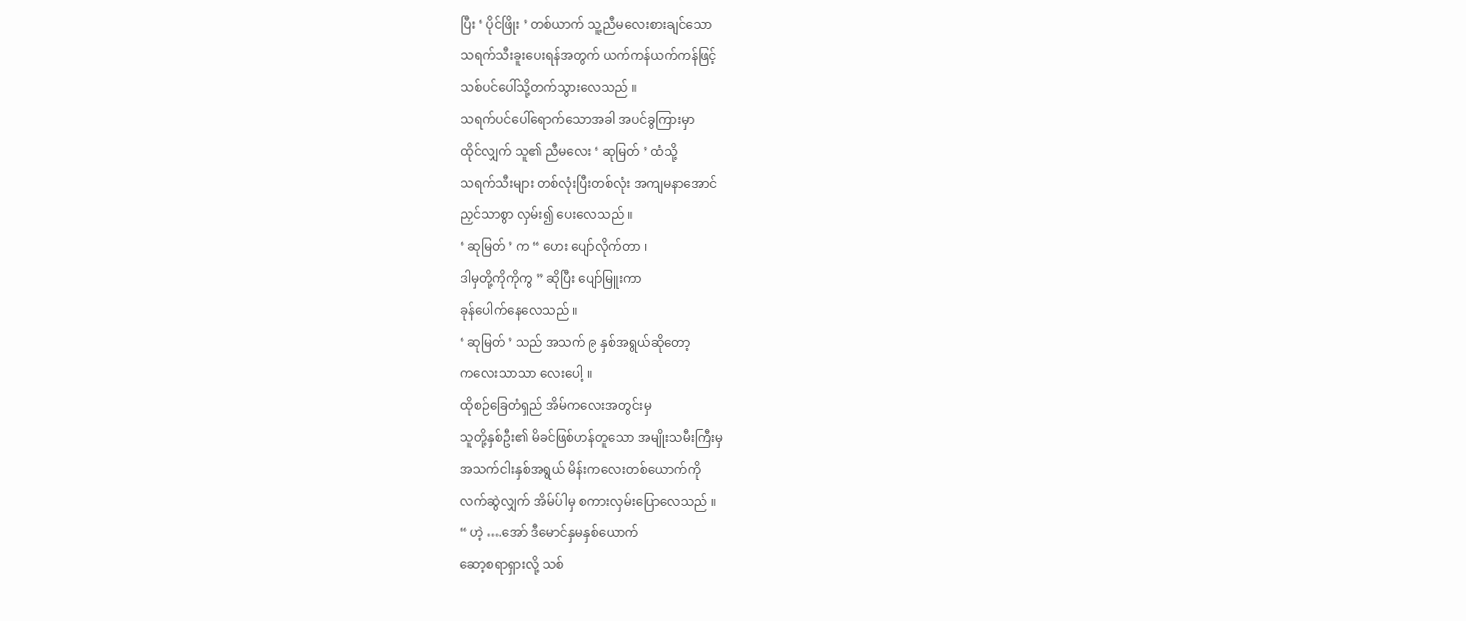ပြီး ‘ ပိုင်ဖြိုး ’ တစ်ယာက် သူ့ညီမလေးစားချင်သော
သရက်သီးခူးပေးရန်အတွက် ယက်ကန်ယက်ကန်ဖြင့်
သစ်ပင်ပေါ်သို့တက်သွားလေသည် ။
သရက်ပင်ပေါ်ရောက်သောအခါ အပင်ခွကြားမှာ
ထိုင်လျှက် သူ၏ ညီမလေး ‘ ဆုမြတ် ’ ထံသို့
သရက်သီးများ တစ်လုံးပြီးတစ်လုံး အကျမနာအောင်
ညှင်သာစွာ လှမ်း၍ ပေးလေသည် ။
‘ ဆုမြတ် ’ က “ ဟေး ပျော်လိုက်တာ ၊
ဒါမှတို့ကိုကိုကွ ” ဆိုပြီး ပျော်မြူးကာ
ခုန်ပေါက်နေလေသည် ။
‘ ဆုမြတ် ’ သည် အသက် ၉ နှစ်အရွယ်ဆိုတော့
ကလေးသာသာ လေးပေါ့ ။
ထိုစဉ်ခြေတံရှည် အိမ်ကလေးအတွင်းမှ
သူတို့နှစ်ဦး၏ မိခင်ဖြစ်ဟန်တူသော အမျိုးသမီးကြီးမှ
အသက်ငါးနှစ်အရွယ် မိန်းကလေးတစ်ယောက်ကို
လက်ဆွဲလျှက် အိမ်ပ်ါမှ စကားလှမ်းပြောလေသည် ။
“ ဟဲ့ ….အော် ဒီမောင်နှမနှစ်ယောက်
ဆော့စရာရှားလို့ သစ်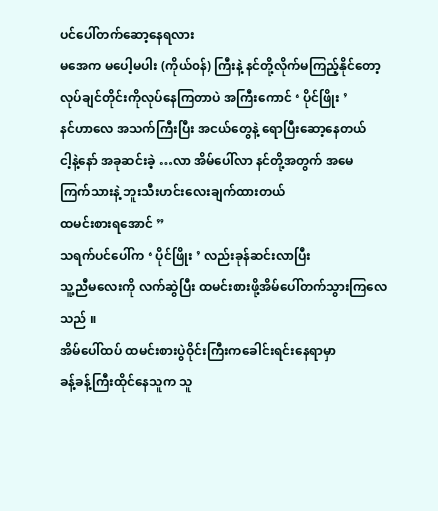ပင်ပေါ်တက်ဆော့နေရလား
မအေက မပေါ့မပါး (ကိုယ်၀န်) ကြီးနဲ့ နင်တို့လိုက်မကြည့်နိုင်တော့
လုပ်ချင်တိုင်းကိုလုပ်နေကြတာပဲ အကြီးကောင် ‘ ပိုင်ဖြိုး ’
နင်ဟာလေ အသက်ကြီးပြီး အငယ်တွေနဲ့ ရောပြီးဆော့နေတယ်
ငါ့နဲ့နော် အခုဆင်းခဲ့ …လာ အိမ်ပေါ်လာ နင်တို့အတွက် အမေ
ကြက်သားနဲ့ ဘူးသီးဟင်းလေးချက်ထားတယ်
ထမင်းစားရအောင် ”
သရက်ပင်ပေါ်က ‘ ပိုင်ဖြိုး ’ လည်းခုန်ဆင်းလာပြီး
သူ့ညီမလေးကို လက်ဆွဲပြီး ထမင်းစားဖို့အိမ်ပေါ်တက်သွားကြလေသည် ။
အိမ်ပေါ်ထပ် ထမင်းစားပွဲဝိုင်းကြီးကခေါင်းရင်းနေရာမှာ
ခန့်ခန့်ကြီးထိုင်နေသူက သူ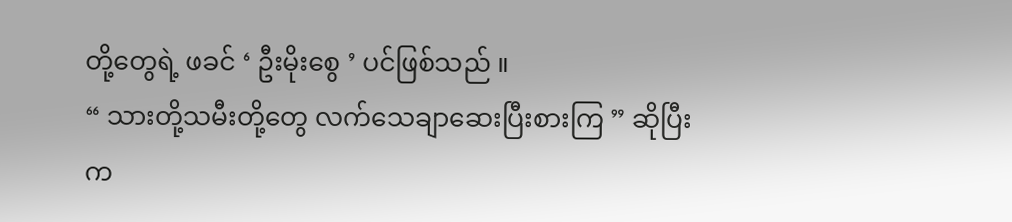တို့တွေရဲ့ ဖခင် ‘ ဦးမိုးစွေ ’ ပင်ဖြစ်သည် ။
“ သားတို့သမီးတို့တွေ လက်သေချာဆေးပြီးစားကြ ” ဆိုပြီး
က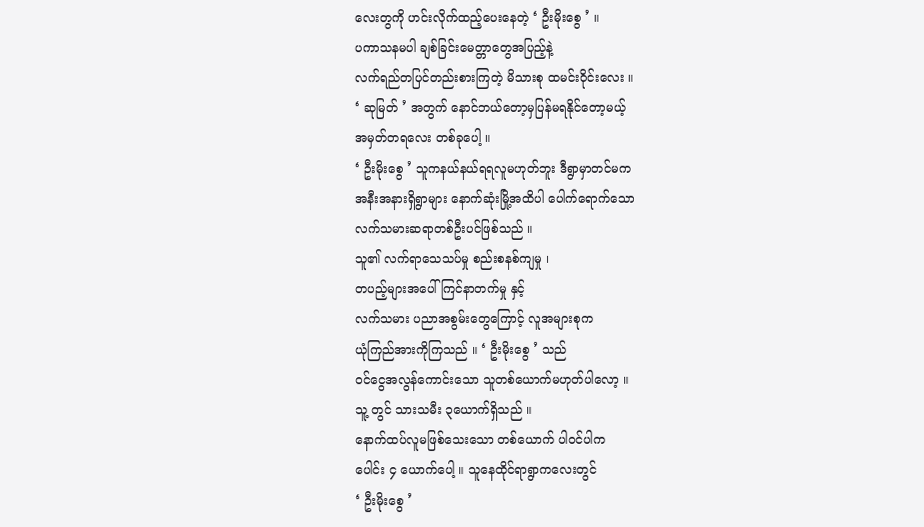လေးတွကို ဟင်းလိုက်ထည့်ပေးနေတဲ့ ‘ ဦးမိုးစွေ ’ ။
ပကာသနမပါ ချစ်ခြင်းမေတ္တာတွေအပြည့်နဲ့
လက်ရည်တပြင်တည်းစားကြတဲ့ မိသားစု ထမင်းဝိုင်းလေး ။
‘ ဆုမြတ် ’ အတွက် နောင်ဘယ်တော့မှပြန်မရနိုင်တော့မယ့်
အမှတ်တရလေး တစ်ခုပေါ့ ။
‘ ဦးမိုးစွေ ’ သူကနယ်နယ်ရရလူမဟုတ်ဘူး ဒီရွာမှာတင်မက
အနီးအနားရှိရွာများ နောက်ဆုံးမြို့အထိပါ ပေါက်ရောက်သော
လက်သမားဆရာတစ်ဦးပင်ဖြစ်သည် ။
သူ၏ လက်ရာသေသပ်မှု စည်းစနစ်ကျမှု ၊
တပည့်များအပေါ် ကြင်နာတက်မှု နှင့်
လက်သမား ပညာအစွမ်းတွေကြောင့် လူအများစုက
ယုံကြည်အားကိုကြသည် ။ ‘ ဦးမိုးစွေ ’ သည်
၀င်ငွေအလွန်ကောင်းသော သူတစ်ယောက်မဟုတ်ပါလော့ ။
သူ့ တွင် သားသမီး ၃ယောက်ရှိသည် ။
နောက်ထပ်လူမဖြစ်သေးသော တစ်ယောက် ပါ၀င်ပါက
ပေါင်း ၄ ယောက်ပေါ့ ။ သူနေထိုင်ရာရွာကလေးတွင်
‘ ဦးမိုးစွေ ’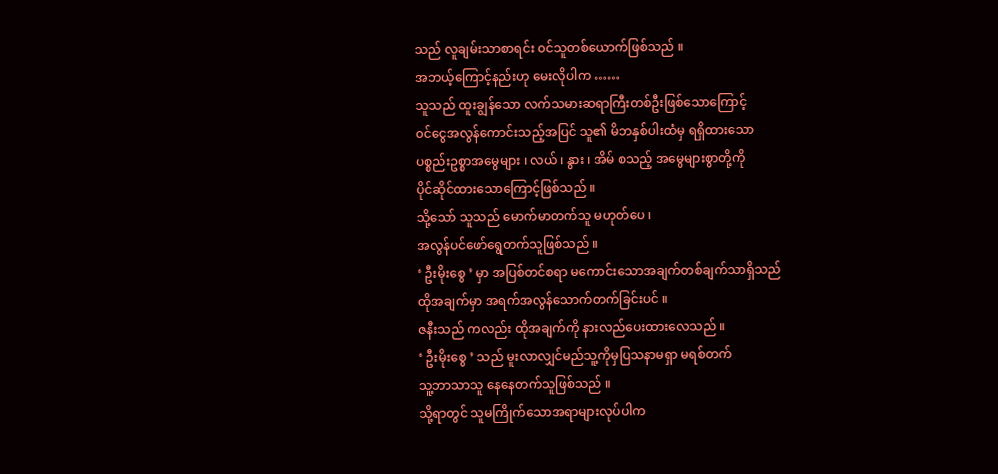သည် လူချမ်းသာစာရင်း ၀င်သူတစ်ယောက်ဖြစ်သည် ။
အဘယ့်ကြောင့်နည်းဟု မေးလိုပါက ……
သူသည် ထူးချွန်သော လက်သမားဆရာကြီးတစ်ဦးဖြစ်သောကြောင့်
၀င်ငွေအလွန်ကောင်းသည့်အပြင် သူ၏ မိဘနှစ်ပါးထံမှ ရရှိထားသော
ပစ္စည်းဥစ္စာအမွေများ ၊ လယ် ၊ နွား ၊ အိမ် စသည့် အမွေများစွာတို့ကို
ပိုင်ဆိုင်ထားသောကြောင့်ဖြစ်သည် ။
သို့သော် သူသည် မောက်မာတက်သူ မဟုတ်ပေ ၊
အလွန်ပင်ဖော်ရွေတက်သူဖြစ်သည် ။
‘ ဦးမိုးစွေ ’ မှာ အပြစ်တင်စရာ မကောင်းသောအချက်တစ်ချက်သာရှိသည်
ထိုအချက်မှာ အရက်အလွန်သောက်တက်ခြင်းပင် ။
ဇနီးသည် ကလည်း ထိုအချက်ကို နားလည်ပေးထားလေသည် ။
‘ ဦးမိုးစွေ ’ သည် မူးလာလျှင်မည်သူ့ကိုမှပြသနာမရှာ မရစ်တက်
သူ့ဘာသာသူ နေနေတက်သူဖြစ်သည် ။
သို့ရာတွင် သူမကြိုက်သောအရာများလုပ်ပါက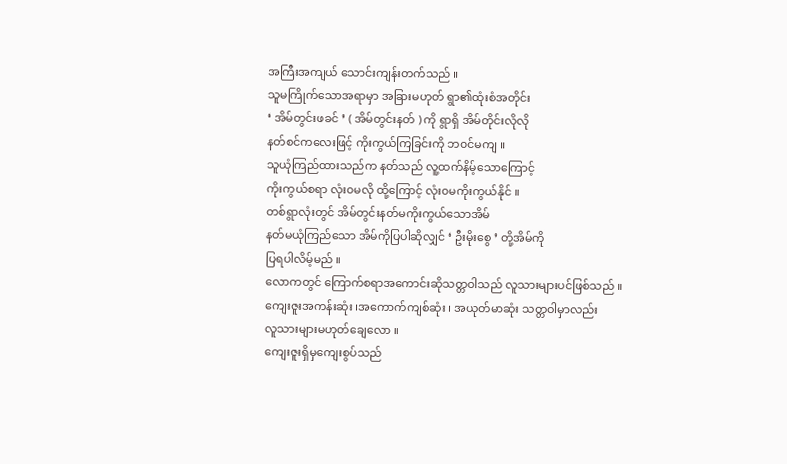အကြီးအကျယ် သောင်းကျန်းတက်သည် ။
သူမကြိုက်သောအရာမှာ အခြားမဟုတ် ရွာ၏ထုံးစံအတိုင်း
‘ အိမ်တွင်းဖခင် ’ ( အိမ်တွင်းနတ် ) ကို ရွာရှိ အိမ်တိုင်းလိုလို
နတ်စင်ကလေးဖြင့် ကိုးကွယ်ကြခြင်းကို ဘ၀င်မကျ ။
သူယုံကြည်ထားသည်က နတ်သည် လူ့ထက်နိမ့်သောကြောင့်
ကိုးကွယ်စရာ လုံး၀မလို ထို့ကြောင့် လုံး၀မကိုးကွယ်နိုင် ။
တစ်ရွာလုံးတွင် အိမ်တွင်းနတ်မကိုးကွယ်သောအိမ်
နတ်မယုံကြည်သော အိမ်ကိုပြပါဆိုလျှင် ‘ ဦးမိုးစွေ ’ တို့အိမ်ကို
ပြရပါလိမ့်မည် ။
လောကတွင် ကြောက်စရာအကောင်းဆိုသတ္တဝါသည် လူသားများပင်ဖြစ်သည် ။
ကျေးဇူးအကန်းဆုံး ၊အကောက်ကျစ်ဆုံး ၊ အယုတ်မာဆုံး သတ္တဝါမှာလည်း
လူသားများမဟုတ်ချေလော ။
ကျေးဇူးရှိမှကျေးစွပ်သည်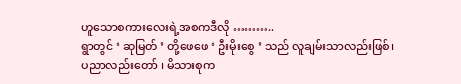ဟူသောစကားလေးရဲ့အစကဒီလို ………..
ရွာတွင် ‘ ဆုမြတ် ’ တို့ဖေဖေ ‘ ဦးမိုးစွေ ’ သည် လူချမ်းသာလည်းဖြစ်၊
ပညာလည်းတော် ၊ မိသားစုက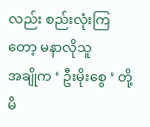လည်း စည်းလုံးကြတော့ မနာလိုသူ
အချိုက ‘ ဦးမိုးစွေ ’ တို့မိ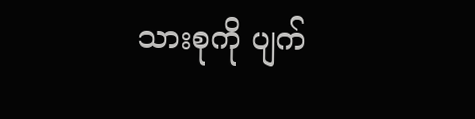သားစုကို ပျက်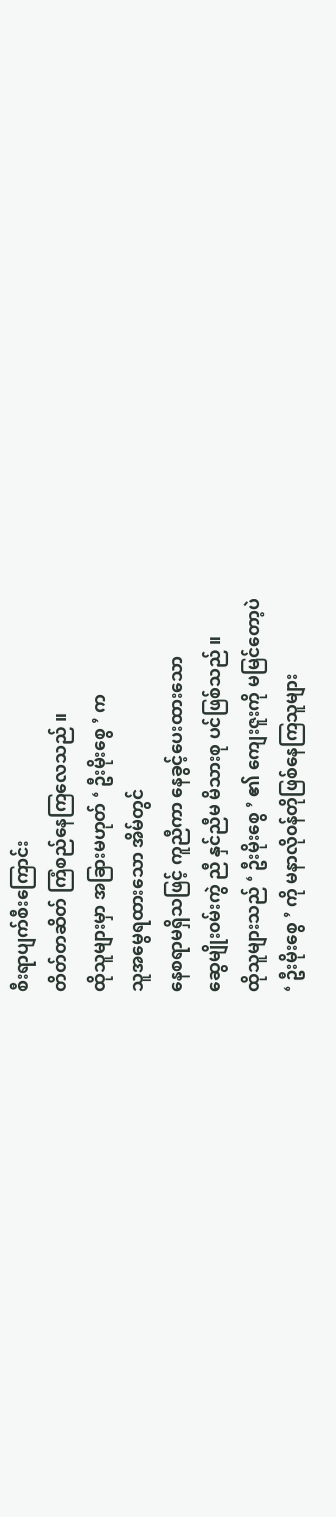စီးရာပျက်စီးကြောင်း
တိတ်တဆိတ် ကြံစည်နေကြလေသည် ။
ထိုသူများမှာ အခြားမဟုတ် ‘ ဦးမိုးစွေ ’ က
သူအမွေရထားသော အိမ်တွင်
နေစရာမရှိသဖြင့် ကူညီကာ နေခွင့်ပေးထားသော
ဆွေမျိုး၀မ်းကွဲ ညီ နှင်ညီမ မိသားစု ပင်ဖြစ်သည် ။
ထိုသူများသည် ‘ ဦးမိုးစွေ ’ ၏ ကျေးဇူးကို မမြင်တော့ပဲ
‘ ဦးမိုးစွေ ’ ကို မနာလို၀န်တိုဖြစ်နေကြသူများ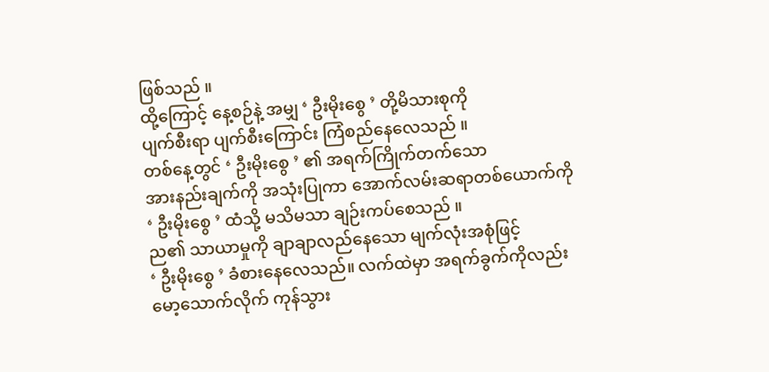ဖြစ်သည် ။
ထို့ကြောင့် နေ့စဉ်နဲ့ အမျှ ‘ ဦးမိုးစွေ ’ တို့မိသားစုကို
ပျက်စီးရာ ပျက်စီးကြောင်း ကြံစည်နေလေသည် ။
တစ်နေ့တွင် ‘ ဦးမိုးစွေ ’ ၏ အရက်ကြိုက်တက်သော
အားနည်းချက်ကို အသုံးပြုကာ အောက်လမ်းဆရာတစ်ယောက်ကို
‘ ဦးမိုးစွေ ’ ထံသို့ မသိမသာ ချဉ်းကပ်စေသည် ။
ည၏ သာယာမှုကို ချာချာလည်နေသော မျက်လုံးအစုံဖြင့်
‘ ဦးမိုးစွေ ’ ခံစားနေလေသည်။ လက်ထဲမှာ အရက်ခွက်ကိုလည်း
မော့သောက်လိုက် ကုန်သွား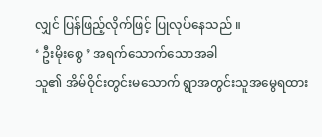လျှင် ပြန်ဖြည့်လိုက်ဖြင့် ပြုလုပ်နေသည် ။
‘ ဦးမိုးစွေ ’ အရက်သောက်သောအခါ
သူ၏ အိမ်ဝိုင်းတွင်းမသောက် ရွာအတွင်းသူအမွေရထား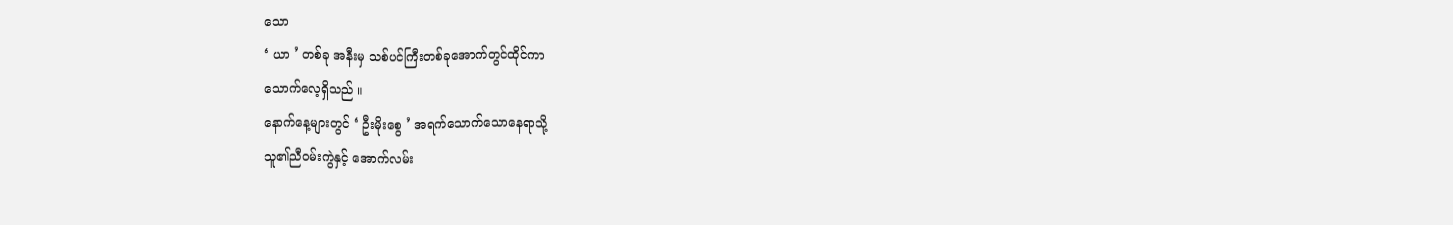သော
‘ ယာ ’ တစ်ခု အနီးမှ သစ်ပင်ကြီးတစ်ခုအောက်တွင်ထိုင်ကာ
သောက်လေ့ရှိသည် ။
နောက်နေ့များတွင် ‘ ဦးမိုးစွေ ’ အရက်သောက်သောနေရာသို့
သူ၏ညီ၀မ်းကွဲနှင့် အောက်လမ်း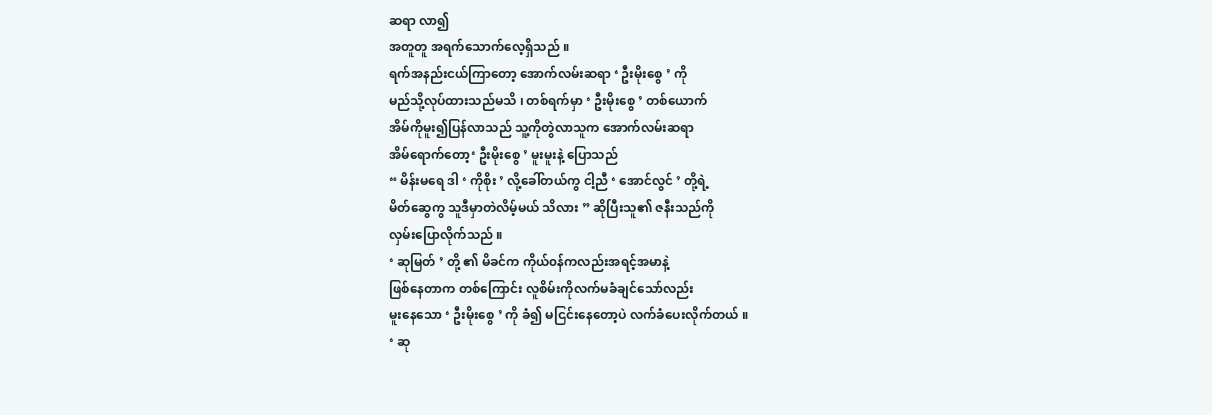ဆရာ လာ၍
အတူတူ အရက်သောက်လေ့ရှိသည် ။
ရက်အနည်းငယ်ကြာတော့ အောက်လမ်းဆရာ ‘ ဦးမိုးစွေ ’ ကို
မည်သို့လုပ်ထားသည်မသိ ၊ တစ်ရက်မှာ ‘ ဦးမိုးစွေ ’ တစ်ယောက်
အိမ်ကိုမူး၍ပြန်လာသည် သူ့ကိုတွဲလာသူက အောက်လမ်းဆရာ
အိမ်ရောက်တော့‘ ဦးမိုးစွေ ’ မူးမူးနဲ့ ပြောသည်
“ မိန်းမရေ ဒါ ‘ ကိုစိုး ’ လို့ခေါ်တယ်ကွ ငါ့ညီ ‘ အောင်လွင် ’ တို့ရဲ့
မိတ်ဆွေကွ သူဒီမှာတဲလိမ့်မယ် သိလား ” ဆိုပြီးသူ၏ ဇနီးသည်ကို
လှမ်းပြောလိုက်သည် ။
‘ ဆုမြတ် ’ တို့ ၏ မိခင်က ကိုယ်၀န်ကလည်းအရင့်အမာနဲ့
ဖြစ်နေတာက တစ်ကြောင်း လူစိမ်းကိုလက်မခံချင်သော်လည်း
မူးနေသော ‘ ဦးမိုးစွေ ’ ကို ခံ၍ မငြင်းနေတော့ပဲ လက်ခံပေးလိုက်တယ် ။
‘ ဆု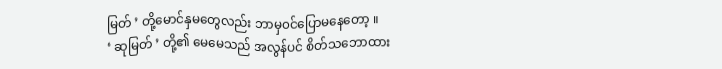မြတ် ’ တို့မောင်နှမတွေလည်း ဘာမှ၀င်ပြောမနေတော့ ။
‘ ဆုမြတ် ’ တို့၏ မေမေသည် အလွန်ပင် စိတ်သဘောထား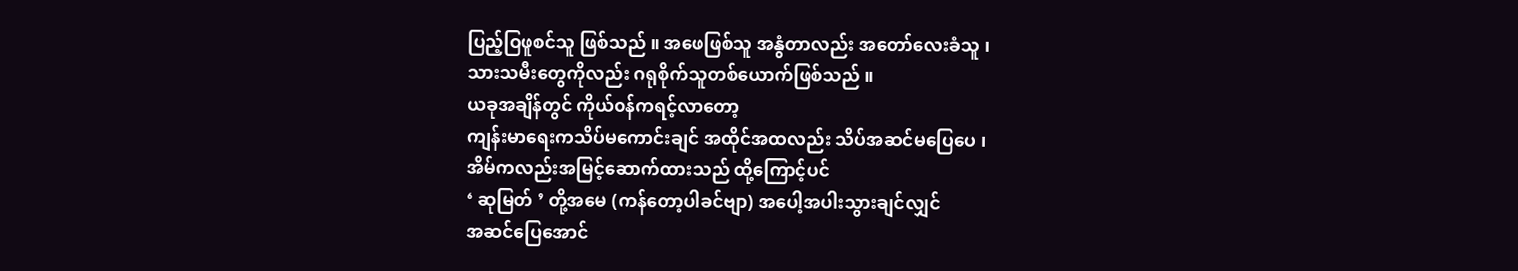ပြည့်ဝြဖူစင်သူ ဖြစ်သည် ။ အဖေဖြစ်သူ အနွံတာလည်း အတော်လေးခံသူ ၊
သားသမီးတွေကိုလည်း ဂရုစိုက်သူတစ်ယောက်ဖြစ်သည် ။
ယခုအချိန်တွင် ကိုယ်၀န်ကရင့်လာတော့
ကျန်းမာရေးကသိပ်မကောင်းချင် အထိုင်အထလည်း သိပ်အဆင်မပြေပေ ၊
အိမ်ကလည်းအမြင့်ဆောက်ထားသည် ထို့ကြောင့်ပင်
‘ ဆုမြတ် ’ တို့အမေ (ကန်တော့ပါခင်ဗျာ) အပေါ့အပါးသွားချင်လျှင်
အဆင်ပြေအောင်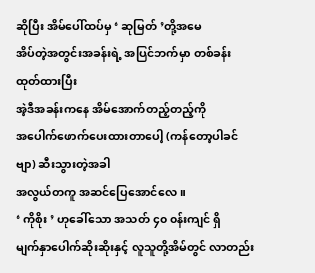ဆိုပြီး အိမ်ပေါ်ထပ်မှ ‘ ဆုမြတ် ’တို့အမေ
အိပ်တဲ့အတွင်းအခန်းရဲ့ အပြင်ဘက်မှာ တစ်ခန်းထုတ်ထားပြီး
အဲ့ဒီအခန်းကနေ အိမ်အောက်တည့်တည့်ကို
အပေါက်ဖောက်ပေးထားတာပေါ့ (ကန်တော့ပါခင်ဗျာ) ဆီးသွားတဲ့အခါ
အလွယ်တကူ အဆင်ပြေအောင်လေ ။
‘ ကိုစိုး ’ ဟုခေါ်သော အသတ် ၄၀ ၀န်းကျင် ရှိ
မျက်နှာပေါက်ဆိုးဆိုးနှင့် လူသူတို့အိမ်တွင် လာတည်း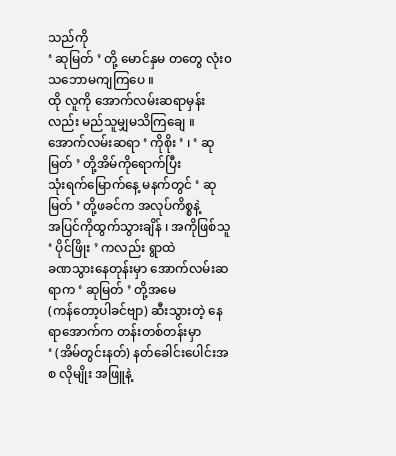သည်ကို
‘ ဆုမြတ် ’ တို့ မောင်နှမ တတွေ လုံး၀သဘောမကျကြပေ ။
ထို လူကို အောက်လမ်းဆရာမှန်းလည်း မည်သူမျှမသိကြချေ ။
အောက်လမ်းဆရာ ‘ ကိုစိုး ’ ၊ ‘ ဆုမြတ် ’ တို့အိမ်ကိုရောက်ပြီး
သုံးရက်မြောက်နေ့ မနက်တွင် ‘ ဆုမြတ် ’ တို့ဖခင်က အလုပ်ကိစ္စနဲ့
အပြင်ကိုထွက်သွားချိန် ၊ အကိုဖြစ်သူ ‘ ပိုင်ဖြိုး ’ ကလည်း ရွာထဲ
ခဏသွားနေတုန်းမှာ အောက်လမ်းဆရာက ‘ ဆုမြတ် ’ တို့အမေ
(ကန်တော့ပါခင်ဗျာ) ဆီးသွားတဲ့ နေရာအောက်က တန်းတစ်တန်းမှာ
‘ (အိမ်တွင်းနတ်) နတ်ခေါင်းပေါင်းအစ လိုမျိုး အဖြူနဲ့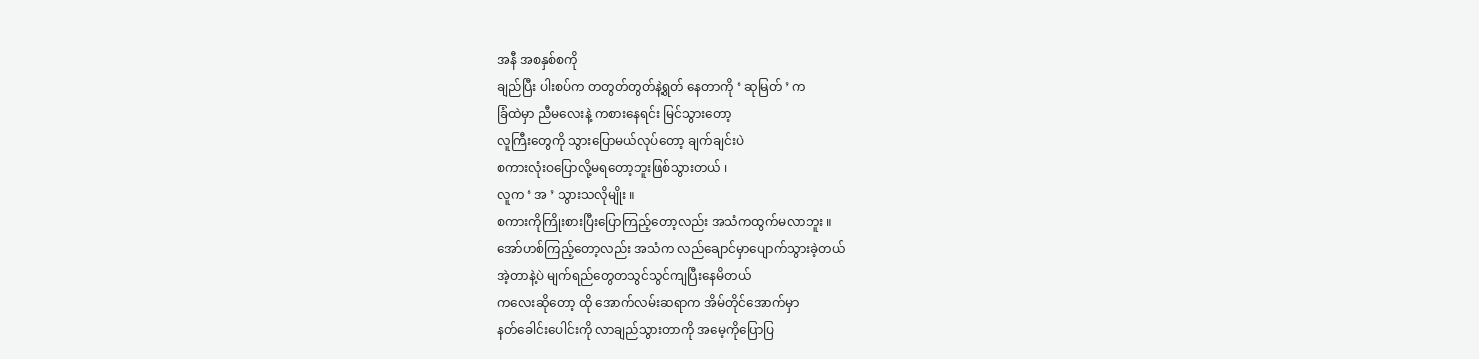အနီ အစနှစ်စကို
ချည်ပြီး ပါးစပ်က တတွတ်တွတ်နဲ့ရွတ် နေတာကို ‘ ဆုမြတ် ’ က
ခြံထဲမှာ ညီမလေးနဲ့ ကစားနေရင်း မြင်သွားတော့
လူကြီးတွေကို သွားပြောမယ်လုပ်တော့ ချက်ချင်းပဲ
စကားလုံးဝပြောလို့မရတော့ဘူးဖြစ်သွားတယ် ၊
လူက ‘ အ ’ သွားသလိုမျိုး ။
စကားကိုကြိုးစားပြီးပြောကြည့်တော့လည်း အသံကထွက်မလာဘူး ။
အော်ဟစ်ကြည့်တော့လည်း အသံက လည်ချောင်မှာပျောက်သွားခဲ့တယ်
အဲ့တာနဲ့ပဲ မျက်ရည်တွေတသွင်သွင်ကျပြီးနေမိတယ်
ကလေးဆိုတော့ ထို အောက်လမ်းဆရာက အိမ်တိုင်အောက်မှာ
နတ်ခေါင်းပေါင်းကို လာချည်သွားတာကို အမေ့ကိုပြောပြ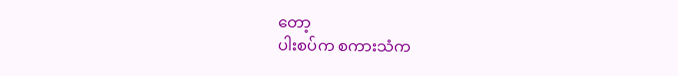တော့
ပါးစပ်က စကားသံက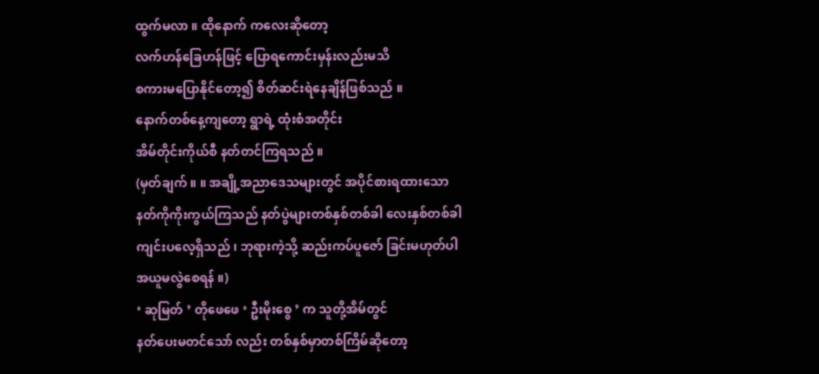ထွက်မလာ ။ ထိုနောက် ကလေးဆိုတော့
လက်ဟန်ခြေဟန်ဖြင့် ပြောရကောင်းမှန်းလည်းမသိ
စကားမပြောနိုင်တော့၍ စိတ်ဆင်းရဲနေချိန်ဖြစ်သည် ။
နောက်တစ်နေ့ကျတော့ ရွာရဲ့ ထုံးစံအတိုင်း
အိမ်တိုင်းကိုယ်စီ နတ်တင်ကြရသည် ။
(မှတ်ချက် ။ ။ အချို့အညာဒေသများတွင် အပိုင်စားရထားသော
နတ်ကိုကိုးကွယ်ကြသည် နတ်ပွဲများတစ်နှစ်တစ်ခါ လေးနှစ်တစ်ခါ
ကျင်းပလေ့ရှိသည် ၊ ဘုရားကဲ့သို့ ဆည်းကပ်ပူဇော် ခြင်းမဟုတ်ပါ
အယူမလွဲစေရန် ။)
‘ ဆုမြတ် ’ တိုဖေဖေ ‘ ဦးမိုးစွေ ’ က သူတို့အိမ်တွင်
နတ်ပေးမတင်သော် လည်း တစ်နှစ်မှာတစ်ကြိမ်ဆိုတော့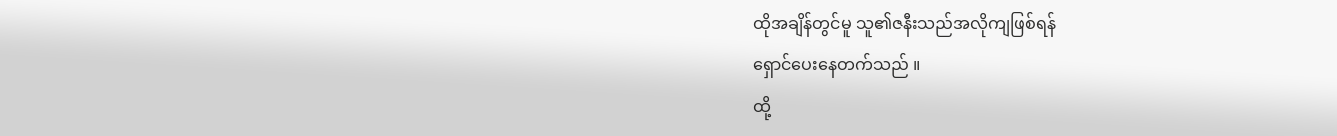ထိုအချိန်တွင်မူ သူ၏ဇနီးသည်အလိုကျဖြစ်ရန်
ရှောင်ပေးနေတက်သည် ။
ထို့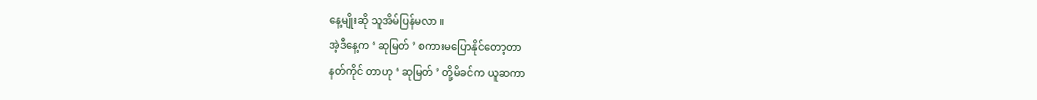နေ့မျိုးဆို သူအိမ်ပြန်မလာ ။
အဲ့ဒီနေ့က ‘ ဆုမြတ် ’ စကားမပြောနိုင်တော့တာ
နတ်ကိုင် တာဟု ‘ ဆုမြတ် ’ တို့မိခင်က ယူဆကာ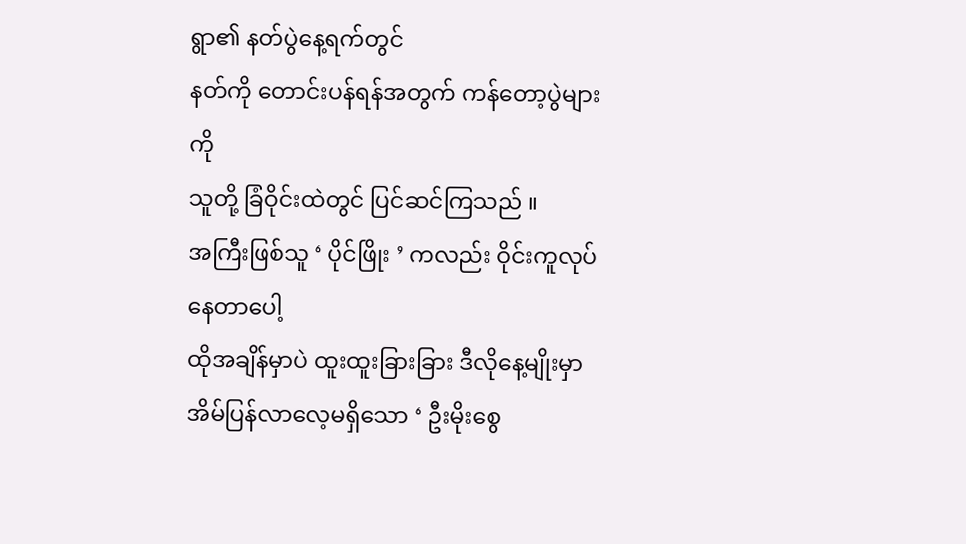ရွာ၏ နတ်ပွဲနေ့ရက်တွင်
နတ်ကို တောင်းပန်ရန်အတွက် ကန်တော့ပွဲများကို
သူတို့ ခြံဝိုင်းထဲတွင် ပြင်ဆင်ကြသည် ။
အကြီးဖြစ်သူ ‘ ပိုင်ဖြိုး ’ ကလည်း ဝိုင်းကူလုပ်နေတာပေါ့
ထိုအချိန်မှာပဲ ထူးထူးခြားခြား ဒီလိုနေ့မျိုးမှာ
အိမ်ပြန်လာလေ့မရှိသော ‘ ဦးမိုးစွေ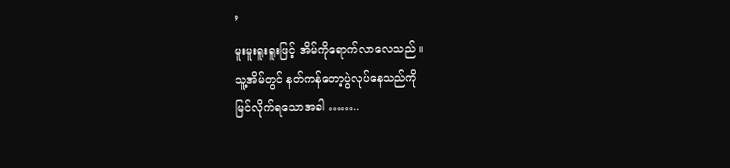’
မူးမူးရူးရူးဖြင့် အိမ်ကိုရောက်လာလေသည် ။
သူ့အိမ်တွင် နတ်ကန်တော့ပွဲလုပ်နေသည်ကို
မြင်လိုက်ရသောအခါ ……..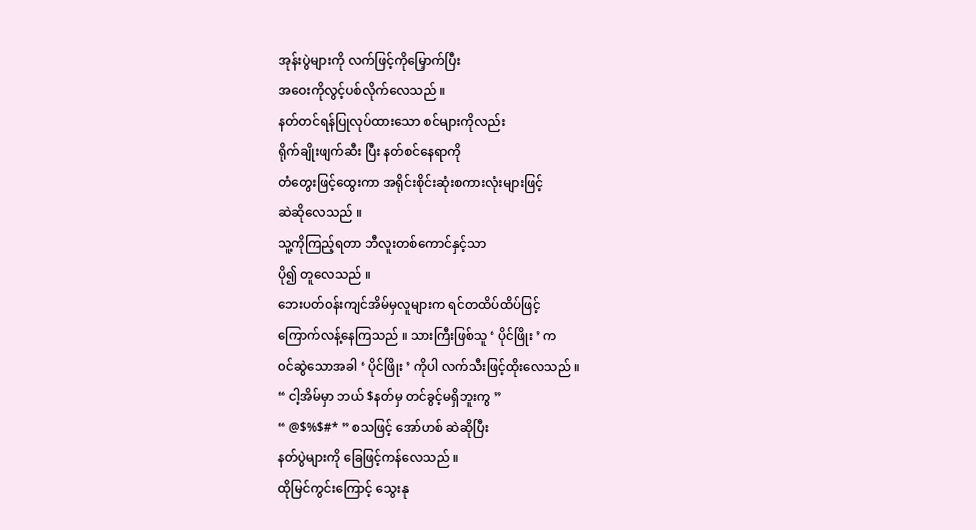အုန်းပွဲများကို လက်ဖြင့်ကိုမြှောက်ပြီး
အဝေးကိုလွင့်ပစ်လိုက်လေသည် ။
နတ်တင်ရန်ပြုလုပ်ထားသော စင်များကိုလည်း
ရိုက်ချိုးဖျက်ဆီး ပြီး နတ်စင်နေရာကို
တံတွေးဖြင့်ထွေးကာ အရိုင်းစိုင်းဆုံးစကားလုံးများဖြင့်
ဆဲဆိုလေသည် ။
သူ့ကိုကြည့်ရတာ ဘီလူးတစ်ကောင်နှင့်သာ
ပို၍ တူလေသည် ။
ဘေးပတ်၀န်းကျင်အိမ်မှလူများက ရင်တထိပ်ထိပ်ဖြင့်
ကြောက်လန့်နေကြသည် ။ သားကြီးဖြစ်သူ ‘ ပိုင်ဖြိုး ’ က
၀င်ဆွဲသောအခါ ‘ ပိုင်ဖြိုး ’ ကိုပါ လက်သီးဖြင့်ထိုးလေသည် ။
“ ငါ့အိမ်မှာ ဘယ် $နတ်မှ တင်ခွင့်မရှိဘူးကွ ”
“ @$%$#* ” စသဖြင့် အော်ဟစ် ဆဲဆိုပြီး
နတ်ပွဲများကို ခြေဖြင့်ကန်လေသည် ။
ထိုမြင်ကွင်းကြောင့် သွေးနု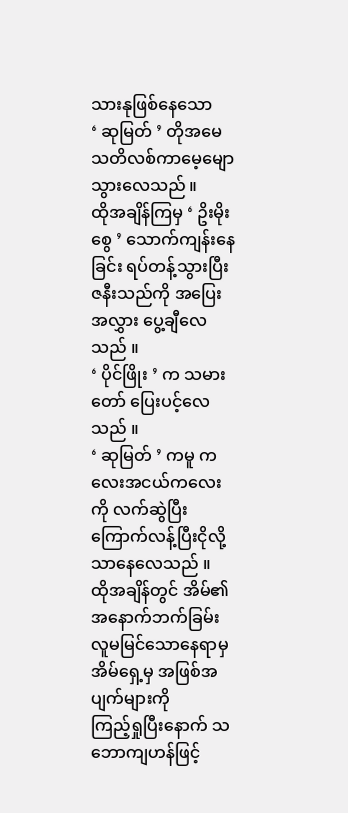သားနုဖြစ်နေသော
‘ ဆုမြတ် ’ တိုအမေ သတိလစ်ကာမေ့မျောသွားလေသည် ။
ထိုအချိန်ကြမှ ‘ ဥိးမိုးစွေ ’ သောက်ကျန်းနေခြင်း ရပ်တန့်သွားပြီး
ဇနီးသည်ကို အပြေးအလွှား ပွေ့ချီလေသည် ။
‘ ပိုင်ဖြိုး ’ က သမားတော် ပြေးပင့်လေသည် ။
‘ ဆုမြတ် ’ ကမူ ကလေးအငယ်ကလေးကို လက်ဆွဲပြီး
ကြောက်လန့်ပြီးငိုလို့သာနေလေသည် ။
ထိုအချိန်တွင် အိမ်၏ အနောက်ဘက်ခြမ်း
လူမမြင်သောနေရာမှ အိမ်ရှေ့မှ အဖြစ်အပျက်များကို
ကြည့်ရှုပြီးနောက် သဘောကျဟန်ဖြင့်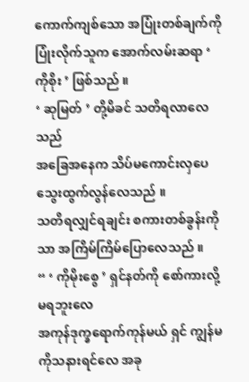ကောက်ကျစ်သော အပြုံးတစ်ချက်ကို
ပြုံးလိုက်သူက အောက်လမ်းဆရာ ‘ ကိုစိုး ’ ဖြစ်သည် ။
‘ ဆုမြတ် ’ တို့မိခင် သတိရလာလေသည်
အခြေအနေက သိပ်မကောင်းလှပေ သွေးထွက်လွန်လေသည် ။
သတိရလျှင်ရချင်း စကားတစ်ခွန်းကိုသာ အကြိမ်ကြိမ်ပြောလေသည် ။
“ ‘ ကိုမိုးစွေ ’ ရှင်နတ်ကို စော်ကားလို့မရဘူးလေ
အကုန်ဒုက္ခရောက်ကုန်မယ် ရှင် ကျွန်မကိုသနားရင်လေ အခု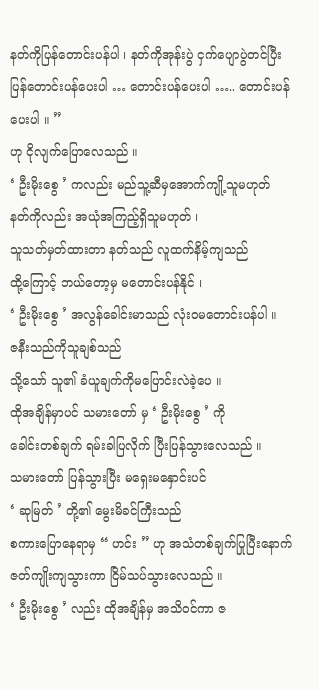နတ်ကိုပြန်တောင်းပန်ပါ ၊ နတ်ကိုအုန်းပွဲ ငှက်ပျောပွဲတင်ပြီး
ပြန်တောင်းပန်ပေးပါ … တောင်းပန်ပေးပါ ….. တောင်းပန်ပေးပါ ။ ”
ဟု ငိုလျက်ပြောလေသည် ။
‘ ဦးမိုးစွေ ’ ကလည်း မည်သူ့ဆီမှအောက်ကျို့သူမဟုတ်
နတ်ကိုလည်း အယုံအကြည့်ရှိသူမဟုတ် ၊
သူသတ်မှတ်ထားတာ နတ်သည် လူထက်နိမ့်ကျသည်
ထို့ကြောင့် ဘယ်တော့မှ မတောင်းပန်နိုင် ၊
‘ ဦးမိုးစွေ ’ အလွန်ခေါင်းမာသည် လုံး၀မတောင်းပန်ပါ ။
ဇနီးသည်ကိုသူချစ်သည်
သို့သော် သူ၏ ခံယူချက်ကိုမပြောင်းလဲခဲ့ပေ ။
ထိုအချိန်မှာပင် သမားတော် မှ ‘ ဦးမိုးစွေ ’ ကို
ခေါင်းတစ်ချက် ရမ်းခါပြလိုက် ပြီးပြန်သွားလေသည် ။
သမားတော် ပြန်သွားပြီး မရှေးမနှောင်းပင်
‘ ဆုမြတ် ’ တို့၏ မွေးမိခင်ကြီးသည်
စကားပြောနေရာမှ “ ဟင်း ” ဟု အသံတစ်ချက်ပြုပြီးနောက်
ဇတ်ကျိုးကျသွားကာ ငြိမ်သပ်သွားလေသည် ။
‘ ဦးမိုးစွေ ’ လည်း ထိုအချိန်မှ အသိ၀င်ကာ ဇ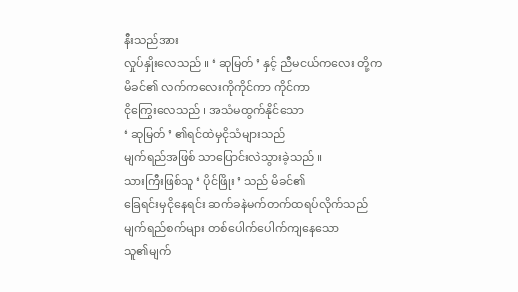နီးသည်အား
လှုပ်နှိုးလေသည် ။ ‘ ဆုမြတ် ’ နှင့် ညီမငယ်ကလေး တို့က
မိခင်၏ လက်ကလေးကိုကိုင်ကာ ကိုင်ကာ
ငိုကြွေးလေသည် ၊ အသံမထွက်နိုင်သော
‘ ဆုမြတ် ’ ၏ရင်ထဲမှငိုသံများသည်
မျက်ရည်အဖြစ် သာပြောင်းလဲသွားခဲ့သည် ။
သားကြီးဖြစ်သူ ‘ ပိုင်ဖြိုး ’ သည် မိခင်၏
ခြေရင်းမှငိုနေရင်း ဆက်ခနဲမက်တက်ထရပ်လိုက်သည်
မျက်ရည်စက်များ တစ်ပေါက်ပေါက်ကျနေသော
သူ၏မျက်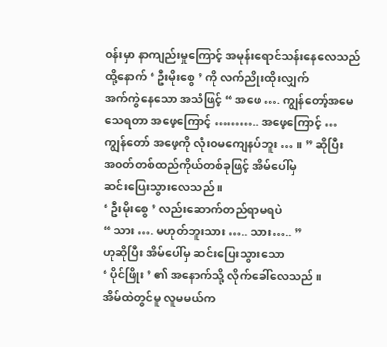၀န်းမှာ နာကျည်းမှုကြောင့် အမုန်းရောင်သန်းနေလေသည်
ထို့နောက် ‘ ဦးမိုးစွေ ’ ကို လက်ညိုးထိုးလျှက်
အက်ကွဲနေသော အသံဖြင့် “ အဖေ …. ကျွန်တော့်အမေ
သေရတာ အဖေ့ကြောင့် ……….. အဖေ့ကြောင့် …
ကျွန်တော် အဖေ့ကို လုံး၀မကျေနပ်ဘူး … ။ ” ဆိုပြီး
အ၀တ်တစ်ထည်ကိုယ်တစ်ခုဖြင့် အိမ်ပေါ်မှ
ဆင်းပြေးသွားလေသည် ။
‘ ဦးမိုးစွေ ’ လည်းဆောက်တည်ရာမရပဲ
“ သား …. မဟုတ်ဘူးသား ….. သား….. ”
ဟုဆိုပြီး အိမ်ပေါ်မှ ဆင်းပြေးသွားသော
‘ ပိုင်ဖြိုး ’ ၏ အနောက်သို့ လိုက်ခေါ်လေသည် ။
အိမ်ထဲတွင်မူ လူမမယ်က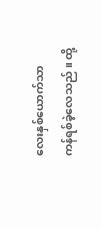လေးနှစ်ယောက်သာ
ကန်ရစ်ခဲ့လေသည် ။ ထို့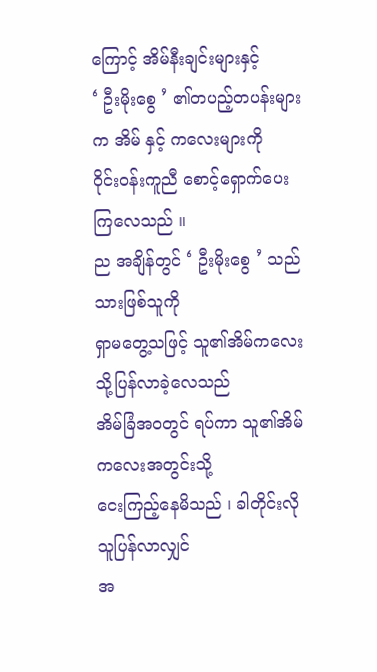ကြောင့် အိမ်နီးချင်းများနှင့်
‘ ဦးမိုးစွေ ’ ၏တပည့်တပန်းများက အိမ် နှင့် ကလေးများကို
၀ိုင်း၀န်းကူညီ စောင့်ရှောက်ပေးကြလေသည် ။
ည အချိန်တွင် ‘ ဦးမိုးစွေ ’ သည် သားဖြစ်သူကို
ရှာမတွေ့သဖြင့် သူ၏အိမ်ကလေးသို့ပြန်လာခဲ့လေသည်
အိမ်ခြံအ၀တွင် ရပ်ကာ သူ၏အိမ်ကလေးအတွင်းသို့
ငေးကြည့်နေမိသည် ၊ ခါတိုင်းလို သူပြန်လာလျှင်
အ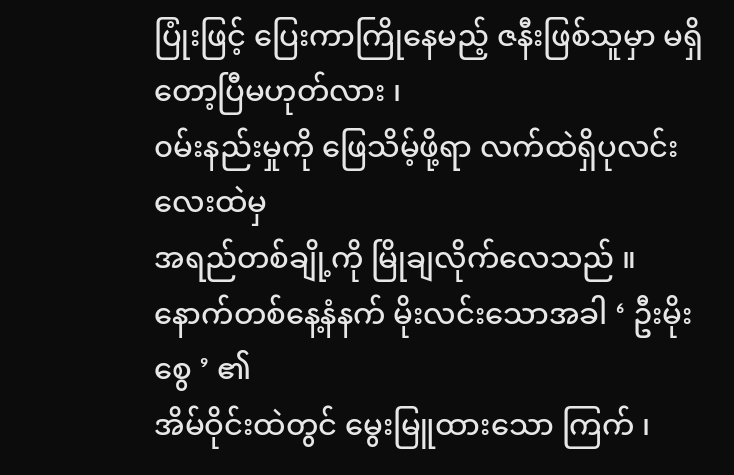ပြုံးဖြင့် ပြေးကာကြိုနေမည့် ဇနီးဖြစ်သူမှာ မရှိတော့ပြီမဟုတ်လား ၊
၀မ်းနည်းမှုကို ဖြေသိမ့်ဖို့ရာ လက်ထဲရှိပုလင်းလေးထဲမှ
အရည်တစ်ချို့ကို မြိုချလိုက်လေသည် ။
နောက်တစ်နေ့နံနက် မိုးလင်းသောအခါ ‘ ဦးမိုးစွေ ’ ၏
အိမ်ဝိုင်းထဲတွင် မွေးမြူထားသော ကြက် ၊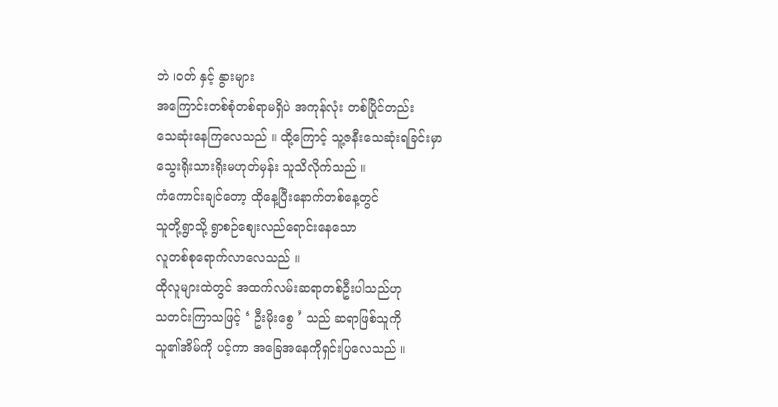ဘဲ ၊၀တ် နှင့် နွားများ
အကြောင်းတစ်စုံတစ်ရာမရှိပဲ အကုန်လုံး တစ်ပြိုင်တည်း
သေဆုံးနေကြလေသည် ။ ထို့ကြောင့် သူ့ဇနီးသေဆုံးရခြင်းမှာ
သွေးရိုးသားရိုးမဟုတ်မှန်း သူသိလိုက်သည် ။
ကံကောင်းချင်တော့ ထိုနေ့ပြီးနောက်တစ်နေ့တွင်
သူတို့ရွာသို့ ရွာစဉ်စျေးလည်ရောင်းနေသော
လူတစ်စုရောက်လာလေသည် ။
ထိုလူများထဲတွင် အထက်လမ်းဆရာတစ်ဦးပါသည်ဟု
သတင်းကြာသဖြင့် ‘ ဦးမိုးစွေ ’ သည် ဆရာဖြစ်သူကို
သူ၏အိမ်ကို ပင့်ကာ အခြေအနေကိုရှင်းပြလေသည် ။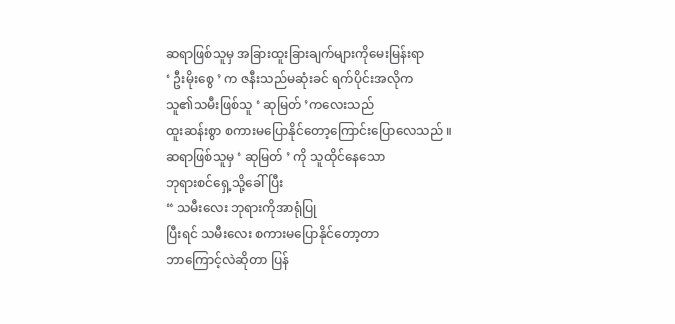ဆရာဖြစ်သူမှ အခြားထူးခြားချက်များကိုမေးမြန်းရာ
‘ ဦးမိုးစွေ ’ က ဇနီးသည်မဆုံးခင် ရက်ပိုင်းအလိုက
သူ၏သမီးဖြစ်သူ ‘ ဆုမြတ် ’ကလေးသည်
ထူးဆန်းစွာ စကားမပြောနိုင်တော့ကြောင်းပြောလေသည် ။
ဆရာဖြစ်သူမှ ‘ ဆုမြတ် ’ ကို သူထိုင်နေသော
ဘုရားစင်ရှေ့သို့ခေါ်ပြီး
“ သမီးလေး ဘုရားကိုအာရုံပြု
ပြီးရင် သမီးလေး စကားမပြောနိုင်တော့တာ
ဘာကြောင့်လဲဆိုတာ ပြန်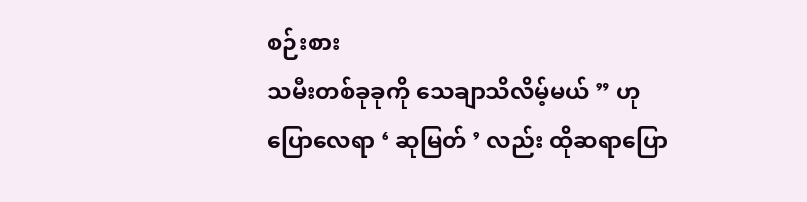စဉ်းစား
သမီးတစ်ခုခုကို သေချာသိလိမ့်မယ် ” ဟု
ပြောလေရာ ‘ ဆုမြတ် ’ လည်း ထိုဆရာပြော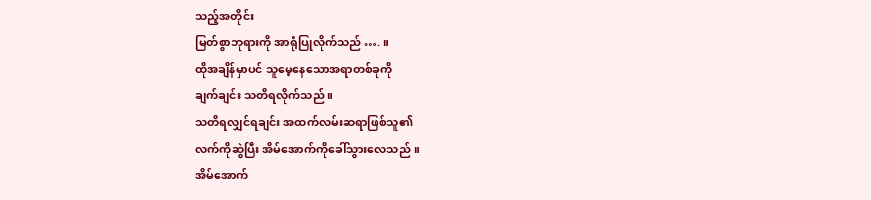သည့်အတိုင်း
မြတ်စွာဘုရားကို အာရုံပြုလိုက်သည် …. ။
ထိုအချိန်မှာပင် သူမေ့နေသောအရာတစ်ခုကို
ချက်ချင်း သတိရလိုက်သည် ။
သတိရလျှင်ရချင်း အထက်လမ်းဆရာဖြစ်သူ၏
လက်ကိုဆွဲပြီး အိမ်အောက်ကိုခေါ်သွားလေသည် ။
အိမ်အောက်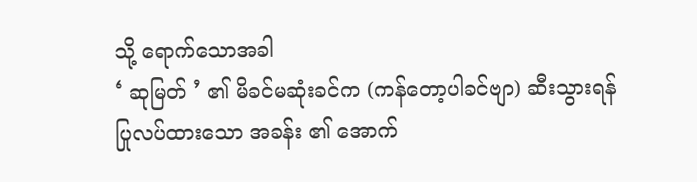သို့ ရောက်သောအခါ
‘ ဆုမြတ် ’ ၏ မိခင်မဆုံးခင်က (ကန်တော့ပါခင်ဗျာ) ဆီးသွားရန်
ပြုလပ်ထားသော အခန်း ၏ အောက်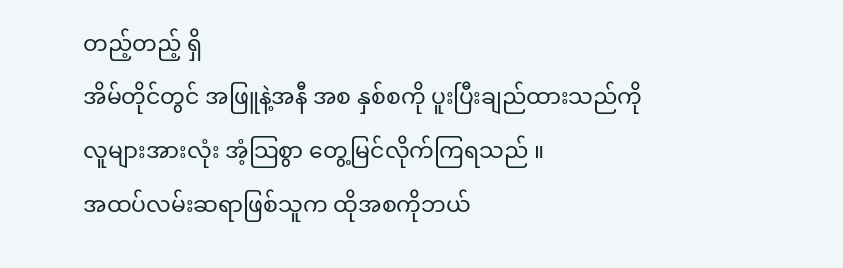တည့်တည့် ရှိ
အိမ်တိုင်တွင် အဖြူနဲ့အနီ အစ နှစ်စကို ပူးပြီးချည်ထားသည်ကို
လူများအားလုံး အံ့သြစွာ တွေ့မြင်လိုက်ကြရသည် ။
အထပ်လမ်းဆရာဖြစ်သူက ထိုအစကိုဘယ်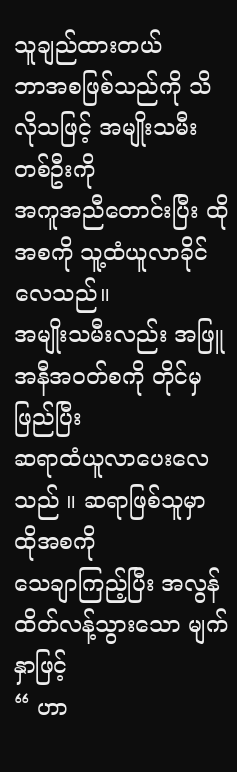သူချည်ထားတယ်
ဘာအစဖြစ်သည်ကို သိလိုသဖြင့် အမျိုးသမီးတစ်ဦးကို
အကူအညီတောင်းပြီး ထိုအစကို သူ့ထံယူလာခိုင်လေသည်။
အမျိုးသမီးလည်း အဖြူအနီအ၀တ်စကို တိုင်မှ ဖြည်ပြီး
ဆရာထံယူလာပေးလေသည် ။ ဆရာဖြစ်သူမှာ ထိုအစကို
သေချာကြည့်ပြီး အလွန်ထိတ်လန့်သွားသော မျက်နှာဖြင့်
“ ဟာ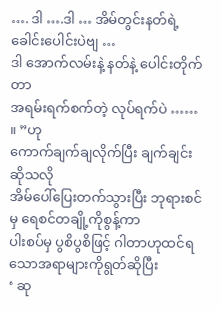…. ဒါ ….ဒါ … အိမ်တွင်းနတ်ရဲ့ ခေါင်းပေါင်းပဲဗျ …
ဒါ အောက်လမ်းနဲ့ နတ်နဲ့ ပေါင်းတိုက်တာ
အရမ်းရက်စက်တဲ့ လုပ်ရက်ပဲ …… ။ ”ဟု
ကောက်ချက်ချလိုက်ပြီး ချက်ချင်းဆိုသလို
အိမ်ပေါ်ပြေးတက်သွားပြီး ဘုရားစင်မှ ရေစင်တချို့ကိုစွန့်ကာ
ပါးစပ်မှ ပွစိပွစိဖြင့် ဂါတာဟုထင်ရသောအရာများကိုရွတ်ဆိုပြီး
‘ ဆု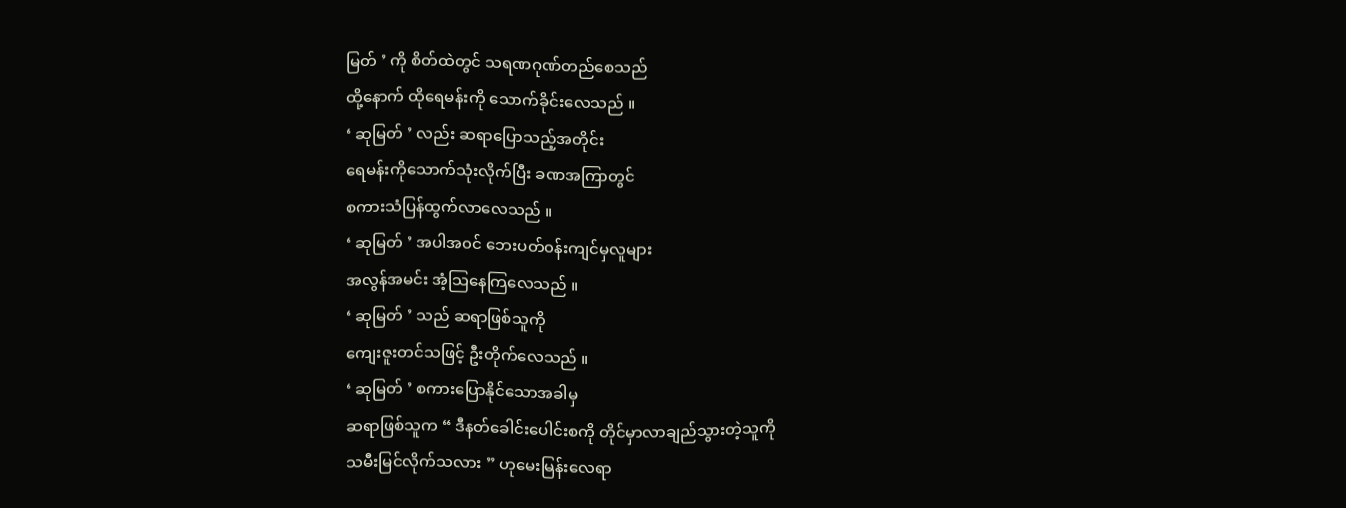မြတ် ’ ကို စိတ်ထဲတွင် သရဏဂုဏ်တည်စေသည်
ထို့နောက် ထိုရေမန်းကို သောက်ခိုင်းလေသည် ။
‘ ဆုမြတ် ’ လည်း ဆရာပြောသည့်အတိုင်း
ရေမန်းကိုသောက်သုံးလိုက်ပြီး ခဏအကြာတွင်
စကားသံပြန်ထွက်လာလေသည် ။
‘ ဆုမြတ် ’ အပါအ၀င် ဘေးပတ်၀န်းကျင်မှလူများ
အလွန်အမင်း အံ့သြနေကြလေသည် ။
‘ ဆုမြတ် ’ သည် ဆရာဖြစ်သူကို
ကျေးဇူးတင်သဖြင့် ဦးတိုက်လေသည် ။
‘ ဆုမြတ် ’ စကားပြောနိုင်သောအခါမှ
ဆရာဖြစ်သူက “ ဒီနတ်ခေါင်းပေါင်းစကို တိုင်မှာလာချည်သွားတဲ့သူကို
သမီးမြင်လိုက်သလား ” ဟုမေးမြန်းလေရာ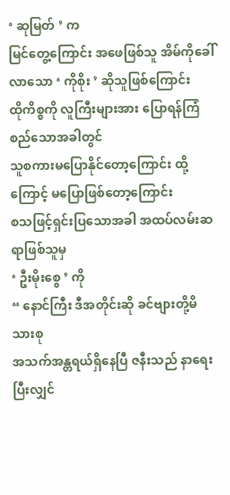‘ ဆုမြတ် ’ က
မြင်တွေ့ကြောင်း အဖေဖြစ်သူ အိမ်ကိုခေါ်လာသော ‘ ကိုစိုး ’ ဆိုသူဖြစ်ကြောင်း
ထိုကိစ္စကို လူကြီးများအား ပြောရန်ကြံစည်သောအခါတွင်
သူစကားမပြောနိုင်တော့ကြောင်း ထို့ကြောင့် မပြောဖြစ်တော့ကြောင်း
စသဖြင့်ရှင်းပြသောအခါ အထပ်လမ်းဆရာဖြစ်သူမှ
‘ ဦးမိုးစွေ ’ ကို
“ နောင်ကြီး ဒီအတိုင်းဆို ခင်ဗျားတို့မိသားစု
အသက်အန္တရယ်ရှိနေပြီ ဇနီးသည် နာရေးပြီးလျှင်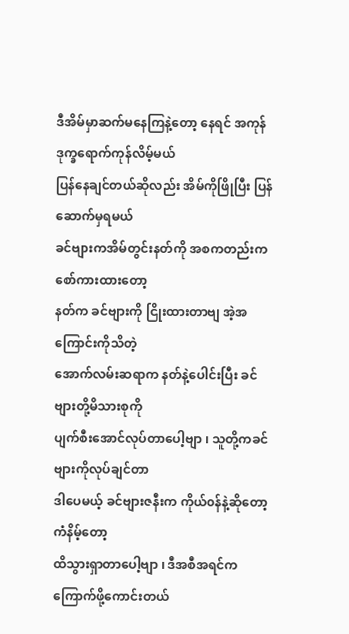ဒီအိမ်မှာဆက်မနေကြနဲ့တော့ နေရင် အကုန်ဒုက္ခရောက်ကုန်လိမ့်မယ်
ပြန်နေချင်တယ်ဆိုလည်း အိမ်ကိုဖြိုပြီး ပြန်ဆောက်မှရမယ်
ခင်ဗျားကအိမ်တွင်းနတ်ကို အစကတည်းက စော်ကားထားတော့
နတ်က ခင်ဗျားကို ငြိုးထားတာဗျ အဲ့အကြောင်းကိုသိတဲ့
အောက်လမ်းဆရာက နတ်နဲ့ပေါင်းပြီး ခင်ဗျားတို့မိသားစုကို
ပျက်စီးအောင်လုပ်တာပေါ့ဗျာ ၊ သူတို့ကခင်ဗျားကိုလုပ်ချင်တာ
ဒါပေမယ့် ခင်ဗျားဇနီးက ကိုယ်၀န်နဲ့ဆိုတော့ ကံနိမ့်တော့
ထိသွားရှာတာပေါ့ဗျာ ၊ ဒီအစီအရင်က ကြောက်ဖို့ကောင်းတယ်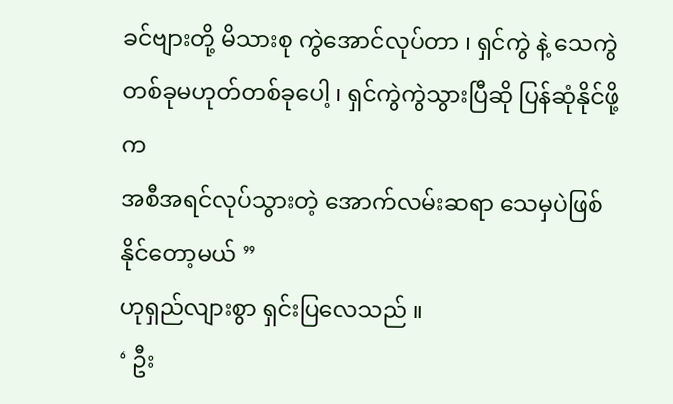ခင်ဗျားတို့ မိသားစု ကွဲအောင်လုပ်တာ ၊ ရှင်ကွဲ နဲ့ သေကွဲ
တစ်ခုမဟုတ်တစ်ခုပေါ့ ၊ ရှင်ကွဲကွဲသွားပြီဆို ပြန်ဆုံနိုင်ဖို့က
အစီအရင်လုပ်သွားတဲ့ အောက်လမ်းဆရာ သေမှပဲဖြစ်နိုင်တော့မယ် ”
ဟုရှည်လျားစွာ ရှင်းပြလေသည် ။
‘ ဦး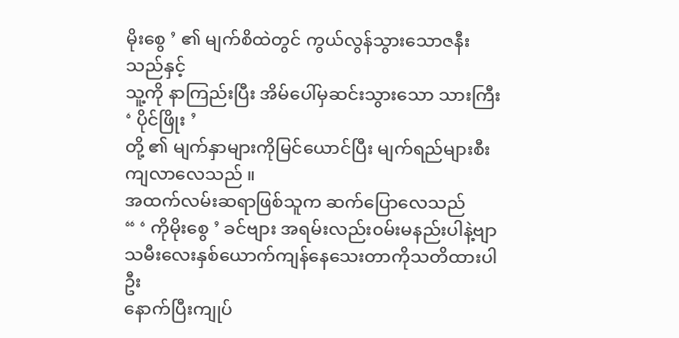မိုးစွေ ’ ၏ မျက်စိထဲတွင် ကွယ်လွန်သွားသောဇနီးသည်နှင့်
သူ့ကို နာကြည်းပြီး အိမ်ပေါ်မှဆင်းသွားသော သားကြီး ‘ ပိုင်ဖြိုး ’
တို့ ၏ မျက်နှာများကိုမြင်ယောင်ပြီး မျက်ရည်များစီးကျလာလေသည် ။
အထက်လမ်းဆရာဖြစ်သူက ဆက်ပြောလေသည်
“ ‘ ကိုမိုးစွေ ’ ခင်ဗျား အရမ်းလည်း၀မ်းမနည်းပါနဲ့ဗျာ
သမီးလေးနှစ်ယောက်ကျန်နေသေးတာကိုသတိထားပါဦး
နောက်ပြီးကျုပ်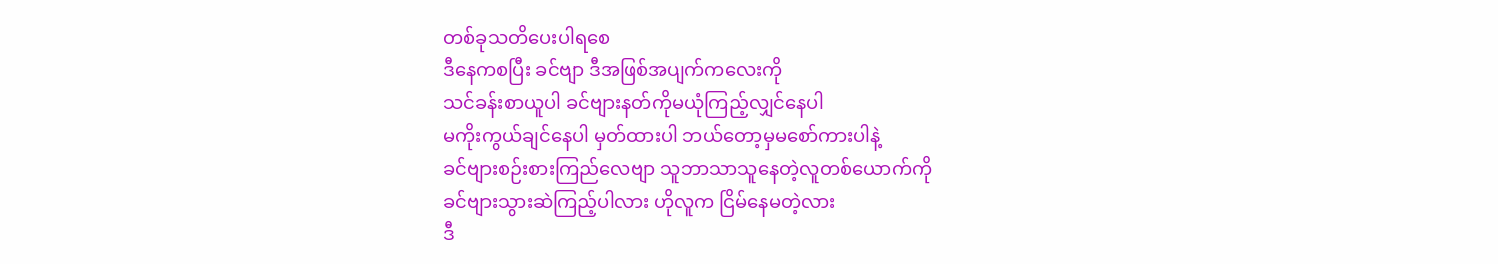တစ်ခုသတိပေးပါရစေ
ဒီနေကစပြီး ခင်ဗျာ ဒီအဖြစ်အပျက်ကလေးကို
သင်ခန်းစာယူပါ ခင်ဗျားနတ်ကိုမယုံကြည့်လျှင်နေပါ
မကိုးကွယ်ချင်နေပါ မှတ်ထားပါ ဘယ်တော့မှမစော်ကားပါနဲ့
ခင်ဗျားစဉ်းစားကြည်လေဗျာ သူဘာသာသူနေတဲ့လူတစ်ယောက်ကို
ခင်ဗျားသွားဆဲကြည့်ပါလား ဟိုလူက ငြိမ်နေမတဲ့လား
ဒီ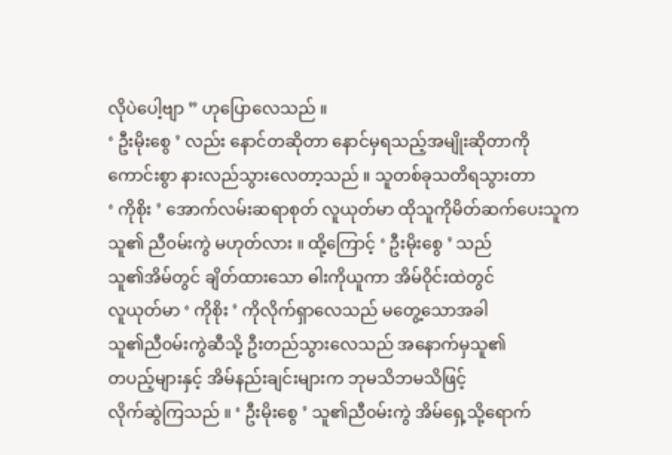လိုပဲပေါ့ဗျာ ” ဟုပြောလေသည် ။
‘ ဦးမိုးစွေ ’ လည်း နောင်တဆိုတာ နောင်မှရသည့်အမျိုးဆိုတာကို
ကောင်းစွာ နားလည်သွားလေတာ့သည် ။ သူတစ်ခုသတိရသွားတာ
‘ ကိုစိုး ’ အောက်လမ်းဆရာစုတ် လူယုတ်မာ ထိုသူကိုမိတ်ဆက်ပေးသူက
သူ၏ ညီ၀မ်းကွဲ မဟုတ်လား ။ ထို့ကြောင့် ‘ ဦးမိုးစွေ ’ သည်
သူ၏အိမ်တွင် ချိတ်ထားသော ဓါးကိုယူကာ အိမ်ဝိုင်းထဲတွင်
လူယုတ်မာ ‘ ကိုစိုး ’ ကိုလိုက်ရှာလေသည် မတွေ့သောအခါ
သူ၏ညီ၀မ်းကွဲဆီသို့ ဦးတည်သွားလေသည် အနောက်မှသူ၏
တပည့်များနှင့် အိမ်နည်းချင်းများက ဘုမသိဘမသိဖြင့်
လိုက်ဆွဲကြသည် ။ ‘ ဦးမိုးစွေ ’ သူ၏ညီ၀မ်းကွဲ အိမ်ရှေ့သို့ရောက်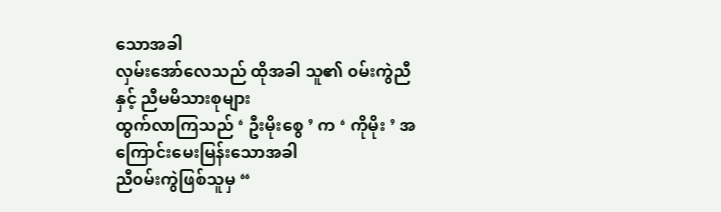သောအခါ
လှမ်းအော်လေသည် ထိုအခါ သူ၏ ၀မ်းကွဲညီနှင့် ညီမမိသားစုများ
ထွက်လာကြသည် ‘ ဦးမိုးစွေ ’ က ‘ ကိုမိုး ’ အကြောင်းမေးမြန်းသောအခါ
ညီ၀မ်းကွဲဖြစ်သူမှ “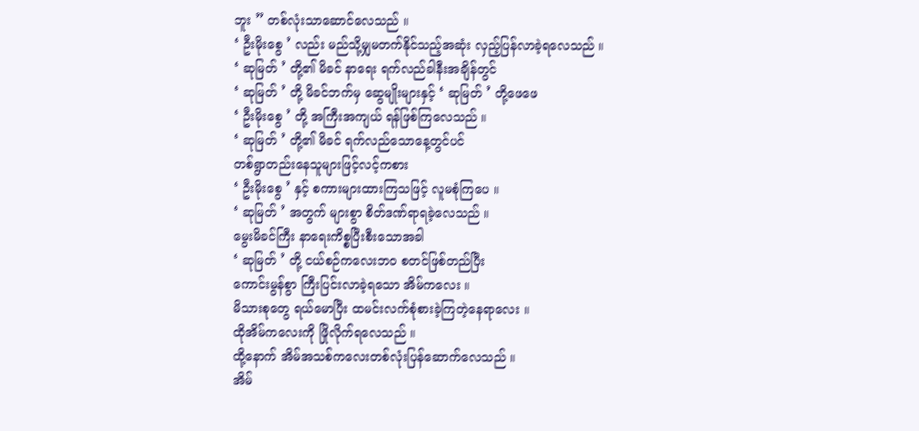ဘူး ” တစ်လုံးသာဆောင်လေသည် ။
‘ ဦးမိုးစွေ ’ လည်း မည်သို့မျှမတက်နိုင်သည့်အဆုံး လှည့်ပြန်လာခဲ့ရလေသည် ။
‘ ဆုမြတ် ’ တို့၏ မိခင် နာရေး ရက်လည်ခါနီးအချိန်တွင်
‘ ဆုမြတ် ’ တို့ မိခင်ဘက်မှ ဆွေမျိုးများနှင့် ‘ ဆုမြတ် ’ တို့ဖေဖေ
‘ ဦးမိုးစွေ ’ တို့ အကြီးအကျယ် ရန်ဖြစ်ကြလေသည် ။
‘ ဆုမြတ် ’ တို့၏ မိခင် ရက်လည်သောနေ့တွင်ပင်
တစ်ရွာတည်းနေသူများဖြင့်လင့်ကစား
‘ ဦးမိုးစွေ ’ နှင့် စကားများထားကြသဖြင့် လူမစုံကြပေ ။
‘ ဆုမြတ် ’ အတွက် များစွာ စိတ်ဒဏ်ရာရခဲ့လေသည် ။
မွေးမိခင်ကြီး နာရေးကိစ္စပြီးစီးသောအခါ
‘ ဆုမြတ် ’ တို့ ငယ်စဉ်ကလေးဘ၀ စတင်ဖြစ်တည်ပြီး
ကောင်းမွန်စွာ ကြီးပြင်းလာခဲ့ရသော အိမ်ကလေး ။
မိသားစုတွေ ရယ်မောပြီး ထမင်းလက်စုံစားခဲ့ကြတဲ့နေရာလေး ။
ထိုအိမ်ကလေးကို ဖြိုလိုက်ရလေသည် ။
ထို့နောက် အိမ်အသစ်ကလေးတစ်လုံးပြန်ဆောက်လေသည် ။
အိမ်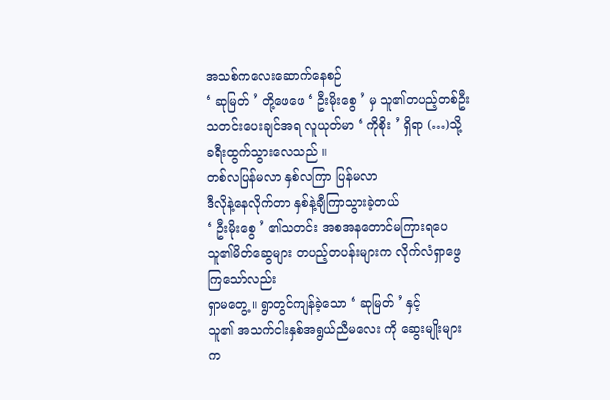အသစ်ကလေးဆောက်နေစဉ်
‘ ဆုမြတ် ’ တို့ဖေဖေ ‘ ဦးမိုးစွေ ’ မှ သူ၏တပည့်တစ်ဦး
သတင်းပေးချင်အရ လူယုတ်မာ ‘ ကိုစိုး ’ ရှိရာ (…)သို့
ခရီးထွက်သွားလေသည် ။
တစ်လပြန်မလာ နှစ်လကြာ ပြန်မလာ
ဒီလိုနဲ့နေလိုက်တာ နှစ်နဲ့ချီကြာသွားခဲ့တယ်
‘ ဦးမိုးစွေ ’ ၏သတင်း အစအနတောင်မကြားရပေ
သူ၏မိတ်ဆွေများ တပည့်တပန်းများက လိုက်လံရှာဖွေကြသော်လည်း
ရှာမတွေ့ ။ ရွာတွင်ကျန်ခဲ့သော ‘ ဆုမြတ် ’ နှင့်
သူ၏ အသက်ငါးနှစ်အရွယ်ညီမလေး ကို ဆွေးမျိုးများက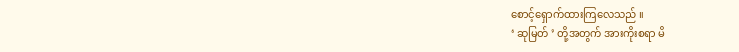စောင့်ရှောက်ထားကြလေသည် ။
‘ ဆုမြတ် ’ တို့အတွက် အားကိုးစရာ မိ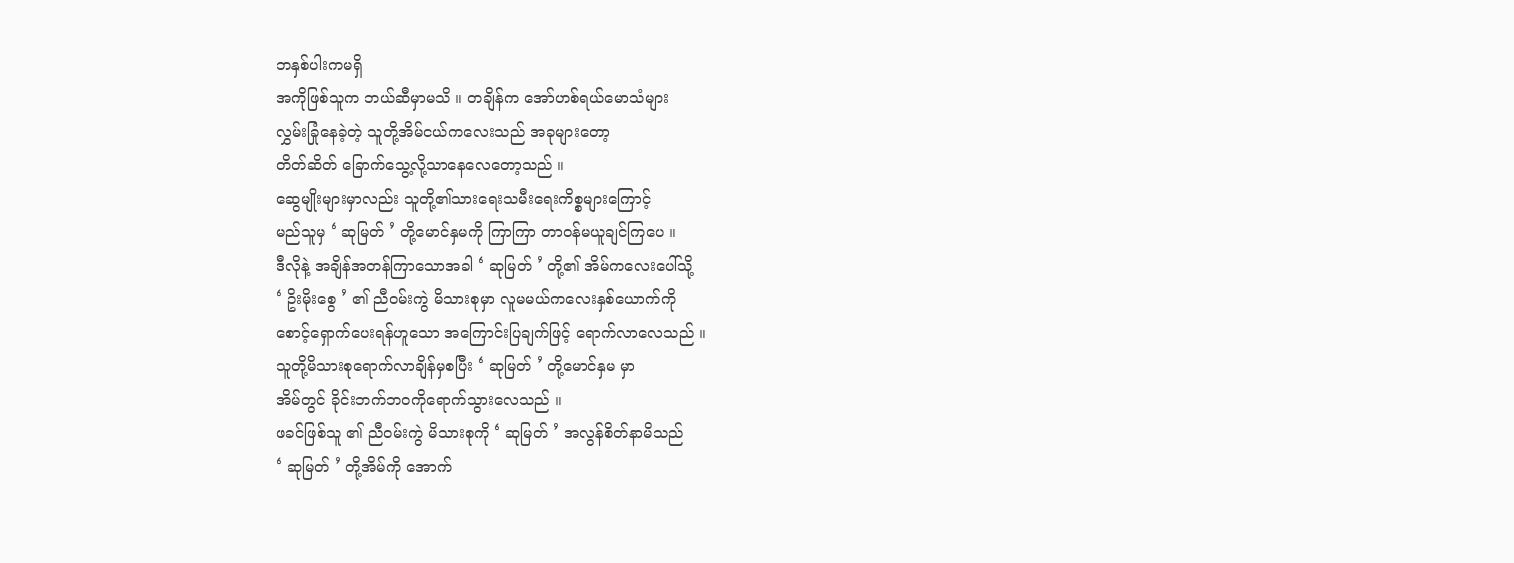ဘနှစ်ပါးကမရှိ
အကိုဖြစ်သူက ဘယ်ဆီမှာမသိ ။ တချိန်က အော်ဟစ်ရယ်မောသံများ
လွှမ်းခြုံနေခဲ့တဲ့ သူတို့အိမ်ငယ်ကလေးသည် အခုများတော့
တိတ်ဆိတ် ခြောက်သွေ့လို့သာနေလေတော့သည် ။
ဆွေမျိုးများမှာလည်း သူတို့၏သားရေးသမီးရေးကိစ္စများကြောင့်
မည်သူမှ ‘ ဆုမြတ် ’ တို့မောင်နှမကို ကြာကြာ တာ၀န်မယူချင်ကြပေ ။
ဒီလိုနဲ့ အချိန်အတန်ကြာသောအခါ ‘ ဆုမြတ် ’ တို့၏ အိမ်ကလေးပေါ်သို့
‘ ဥိးမိုးစွေ ’ ၏ ညီ၀မ်းကွဲ မိသားစုမှာ လူမမယ်ကလေးနှစ်ယောက်ကို
စောင့်ရှောက်ပေးရန်ဟူသော အကြောင်းပြချက်ဖြင့် ရောက်လာလေသည် ။
သူတို့မိသားစုရောက်လာချိန်မှစပြီး ‘ ဆုမြတ် ’ တို့မောင်နှမ မှာ
အိမ်တွင် ခိုင်းဘက်ဘ၀ကိုရောက်သွားလေသည် ။
ဖခင်ဖြစ်သူ ၏ ညီ၀မ်းကွဲ မိသားစုကို ‘ ဆုမြတ် ’ အလွန်စိတ်နာမိသည်
‘ ဆုမြတ် ’ တို့အိမ်ကို အောက်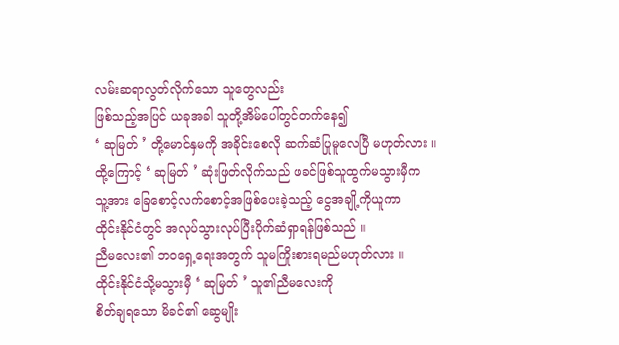လမ်းဆရာလွတ်လိုက်သော သူတွေလည်း
ဖြစ်သည့်အပြင် ယခုအခါ သူတို့အိမ်ပေါ်တွင်တက်နေ၍
‘ ဆုမြတ် ’ တို့မောင်နှမကို အခိုင်းစေလို ဆက်ဆံပြုမူလေပြီ မဟုတ်လား ။
ထို့ကြောင့် ‘ ဆုမြတ် ’ ဆုံးဖြတ်လိုက်သည် ဖခင်ဖြစ်သူထွက်မသွားမှီက
သူ့အား ခြေစောင့်လက်စောင့်အဖြစ်ပေးခဲ့သည့် ငွေအချို့ကိုယူကာ
ထိုင်းနိုင်ငံတွင် အလုပ်သွားလုပ်ပြီးပိုက်ဆံရှာရန်ဖြစ်သည် ။
ညီမလေး၏ ဘဝရှေ့ရေးအတွက် သူမကြိုးစားရမည်မဟုတ်လား ။
ထိုင်းနိုင်ငံသို့မသွားမှီ ‘ ဆုမြတ် ’ သူ၏ညီမလေးကို
စိတ်ချရသော မိခင်၏ ဆွေမျိုး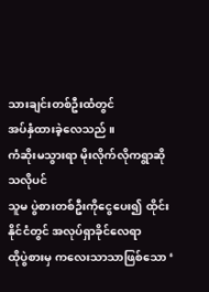သားချင်းတစ်ဦးထံတွင်
အပ်နှံထားခဲ့လေသည် ။
ကံဆိုးမသွားရာ မိုးလိုက်လိုကရွာဆိုသလိုပင်
သူမ ပွဲစားတစ်ဦးကိုငွေပေး၍ ထိုင်းနိုင်ငံတွင် အလုပ်ရှာခိုင်လေရာ
ထိုပွဲစားမှ ကလေးသာသာဖြစ်သော ‘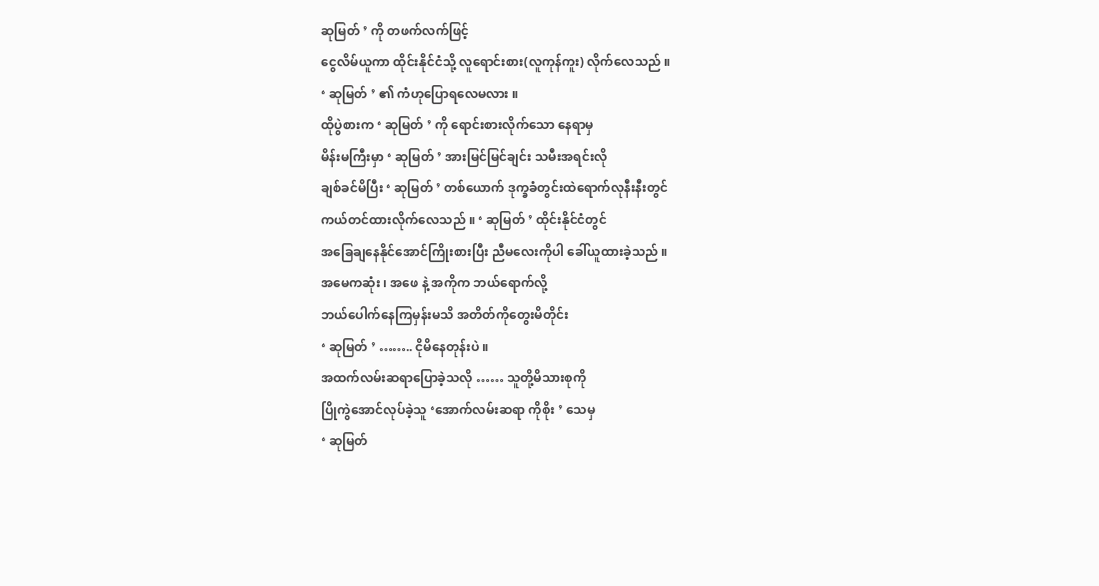ဆုမြတ် ’ ကို တဖက်လက်ဖြင့်
ငွေလိမ်ယူကာ ထိုင်းနိုင်ငံသို့ လူရောင်းစား(လူကုန်ကူး) လိုက်လေသည် ။
‘ ဆုမြတ် ’ ၏ ကံဟုပြောရလေမလား ။
ထိုပွဲစားက ‘ ဆုမြတ် ’ ကို ရောင်းစားလိုက်သော နေရာမှ
မိန်းမကြီးမှာ ‘ ဆုမြတ် ’ အားမြင်မြင်ချင်း သမီးအရင်းလို
ချစ်ခင်မိပြီး ‘ ဆုမြတ် ’ တစ်ယောက် ဒုက္ခခံတွင်းထဲရောက်လုနီးနီးတွင်
ကယ်တင်ထားလိုက်လေသည် ။ ‘ ဆုမြတ် ’ ထိုင်းနိုင်ငံတွင်
အခြေချနေနိုင်အောင်ကြိုးစားပြီး ညီမလေးကိုပါ ခေါ်ယူထားခဲ့သည် ။
အမေကဆုံး ၊ အဖေ နဲ့ အကိုက ဘယ်ရောက်လို့
ဘယ်ပေါက်နေကြမှန်းမသိ အတိတ်ကိုတွေးမိတိုင်း
‘ ဆုမြတ် ’ …….. ငိုမိနေတုန်းပဲ ။
အထက်လမ်းဆရာပြောခဲ့သလို …… သူတို့မိသားစုကို
ပြိုကွဲအောင်လုပ်ခဲ့သူ ‘အောက်လမ်းဆရာ ကိုစိုး ’ သေမှ
‘ ဆုမြတ်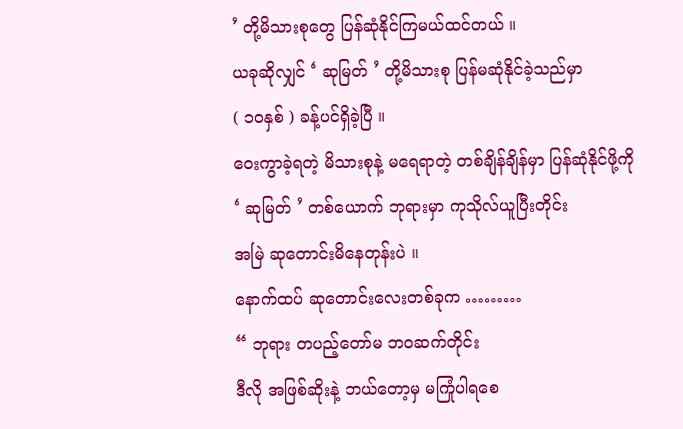’ တို့မိသားစုတွေ ပြန်ဆုံနိုင်ကြမယ်ထင်တယ် ။
ယခုဆိုလျှင် ‘ ဆုမြတ် ’ တို့မိသားစု ပြန်မဆုံနိုင်ခဲ့သည်မှာ
( ၁၀နှစ် ) ခန့်ပင်ရှိခဲ့ပြီ ။
ဝေးကွာခဲ့ရတဲ့ မိသားစုနဲ့ မရေရာတဲ့ တစ်ချိန်ချိန်မှာ ပြန်ဆုံနိုင်ဖို့ကို
‘ ဆုမြတ် ’ တစ်ယောက် ဘုရားမှာ ကုသိုလ်ယူပြီးတိုင်း
အမြဲ ဆုတောင်းမိနေတုန်းပဲ ။
နောက်ထပ် ဆုတောင်းလေးတစ်ခုက ………
“ ဘုရား တပည့်တော်မ ဘ၀ဆက်တိုင်း
ဒီလို အဖြစ်ဆိုးနဲ့ ဘယ်တော့မှ မကြုံပါရစေ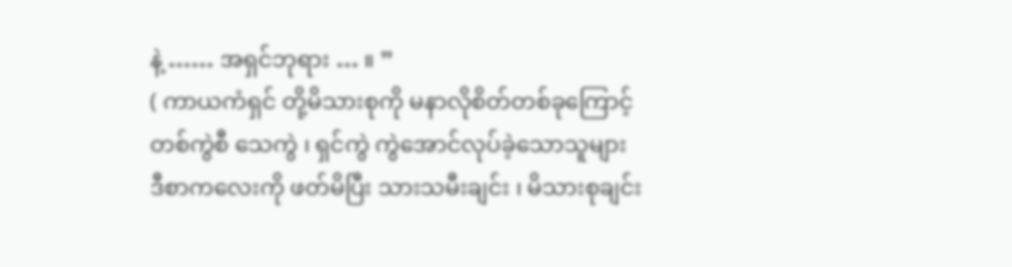နဲ့ …… အရှင်ဘုရား … ။ ”
( ကာယကံရှင် တို့မိသားစုကို မနာလိုစိတ်တစ်ခုကြောင့်
တစ်ကွဲစီ သေကွဲ ၊ ရှင်ကွဲ ကွဲအောင်လုပ်ခဲ့သောသူများ
ဒီစာကလေးကို ဖတ်မိပြီး သားသမီးချင်း ၊ မိသားစုချင်း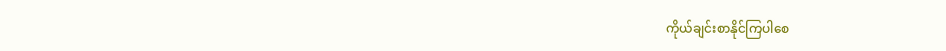ကိုယ်ချင်းစာနိုင်ကြပါစေ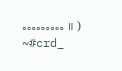……… ။ )
~#crd_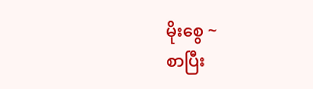မိုးစွေ ~
စာပြီး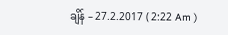ချိန် – 27.2.2017 ( 2:22 Am )